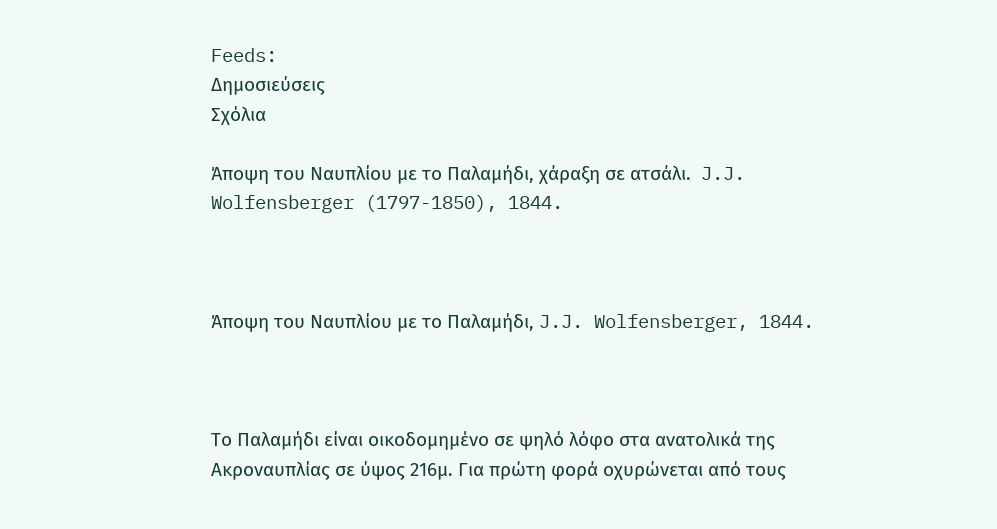Feeds:
Δημοσιεύσεις
Σχόλια

Άποψη του Ναυπλίου με το Παλαμήδι, χάραξη σε ατσάλι.  J.J. Wolfensberger (1797-1850), 1844.



Άποψη του Ναυπλίου με το Παλαμήδι, J.J. Wolfensberger, 1844.



Το Παλαμήδι είναι οικοδομημένο σε ψηλό λόφο στα ανατολικά της Ακροναυπλίας σε ύψος 216μ. Για πρώτη φορά οχυρώνεται από τους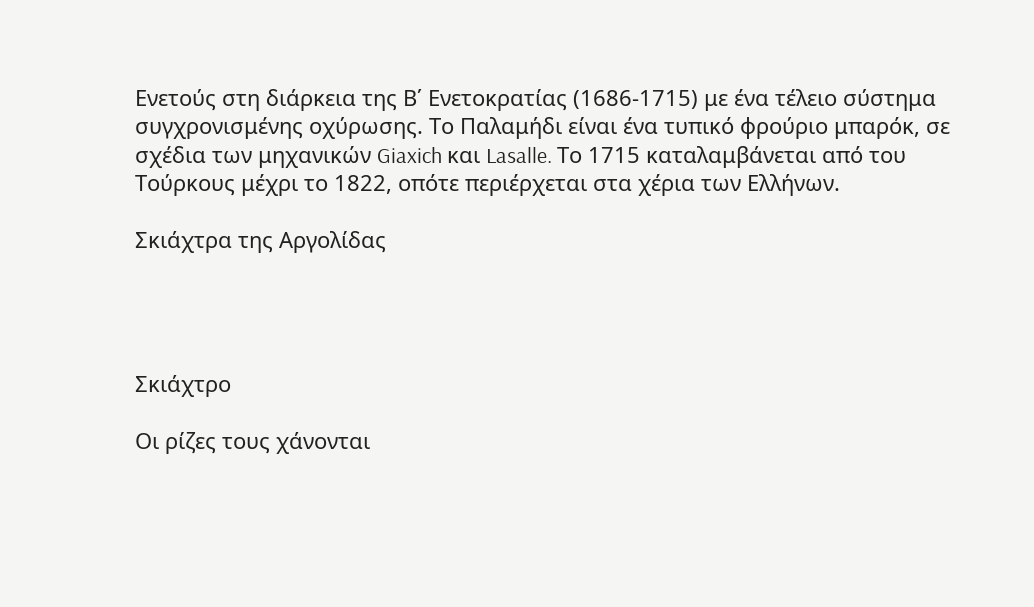Ενετούς στη διάρκεια της Β΄ Ενετοκρατίας (1686-1715) με ένα τέλειο σύστημα συγχρονισμένης οχύρωσης. Το Παλαμήδι είναι ένα τυπικό φρούριο μπαρόκ, σε σχέδια των μηχανικών Giaxich και Lasalle. Το 1715 καταλαμβάνεται από του Τούρκους μέχρι το 1822, οπότε περιέρχεται στα χέρια των Ελλήνων.

Σκιάχτρα της Αργολίδας




Σκιάχτρο

Οι ρίζες τους χάνονται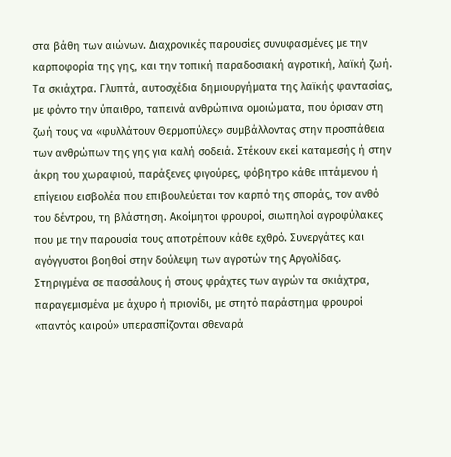στα βάθη των αιώνων. Διαχρονικές παρουσίες συνυφασμένες με την καρποφορία της γης, και την τοπική παραδοσιακή αγροτική, λαϊκή ζωή. Τα σκιάχτρα. Γλυπτά, αυτοσχέδια δημιουργήματα της λαϊκής φαντασίας, με φόντο την ύπαιθρο, ταπεινά ανθρώπινα ομοιώματα, που όρισαν στη ζωή τους να «φυλλάτουν Θερμοπύλες» συμβάλλοντας στην προσπάθεια των ανθρώπων της γης για καλή σοδειά. Στέκουν εκεί καταμεσής ή στην άκρη του χωραφιού, παράξενες φιγούρες, φόβητρο κάθε ιπτάμενου ή επίγειου εισβολέα που επιβουλεύεται τον καρπό της σποράς, τον ανθό του δέντρου, τη βλάστηση. Ακοίμητοι φρουροί, σιωπηλοί αγροφύλακες που με την παρουσία τους αποτρέπουν κάθε εχθρό. Συνεργάτες και αγόγγυστοι βοηθοί στην δούλεψη των αγροτών της Αργολίδας. Στηριγμένα σε πασσάλους ή στους φράχτες των αγρών τα σκιάχτρα, παραγεμισμένα με άχυρο ή πριονίδι, με στητό παράστημα φρουροί «παντός καιρού» υπερασπίζονται σθεναρά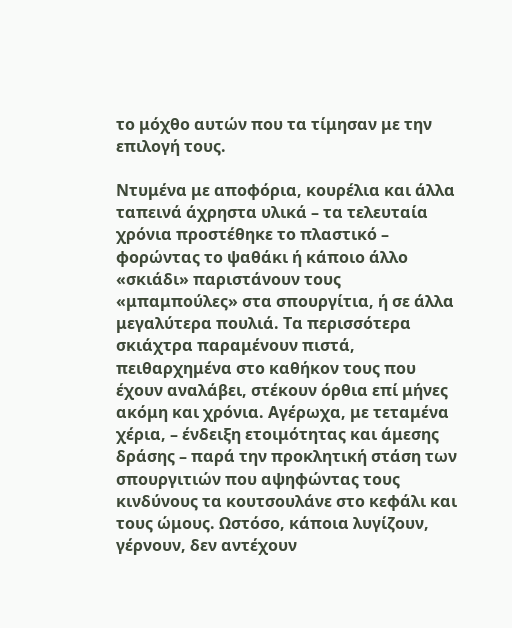το μόχθο αυτών που τα τίμησαν με την επιλογή τους.

Ντυμένα με αποφόρια, κουρέλια και άλλα ταπεινά άχρηστα υλικά – τα τελευταία χρόνια προστέθηκε το πλαστικό – φορώντας το ψαθάκι ή κάποιο άλλο «σκιάδι» παριστάνουν τους «μπαμπούλες» στα σπουργίτια, ή σε άλλα μεγαλύτερα πουλιά. Τα περισσότερα σκιάχτρα παραμένουν πιστά, πειθαρχημένα στο καθήκον τους που έχουν αναλάβει, στέκουν όρθια επί μήνες ακόμη και χρόνια. Αγέρωχα, με τεταμένα χέρια, – ένδειξη ετοιμότητας και άμεσης δράσης – παρά την προκλητική στάση των σπουργιτιών που αψηφώντας τους κινδύνους τα κουτσουλάνε στο κεφάλι και τους ώμους. Ωστόσο, κάποια λυγίζουν, γέρνουν, δεν αντέχουν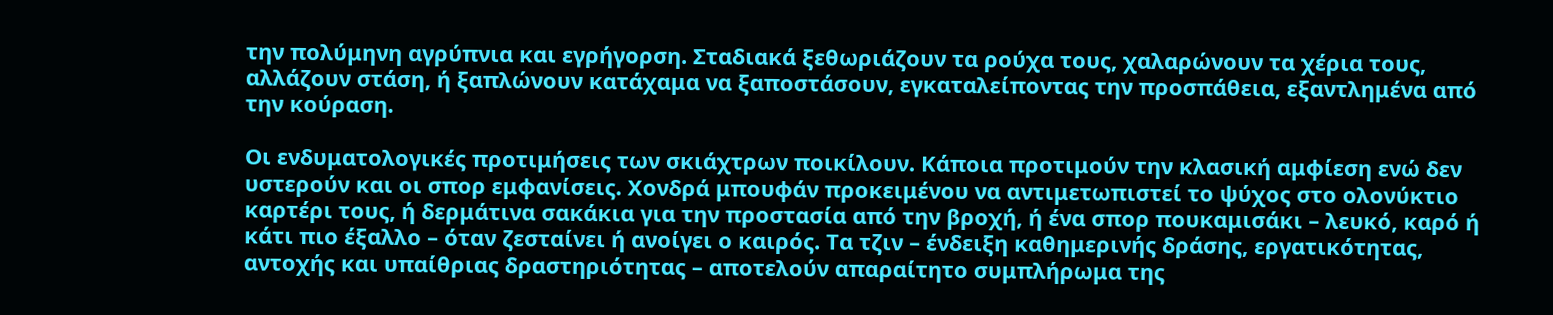την πολύμηνη αγρύπνια και εγρήγορση. Σταδιακά ξεθωριάζουν τα ρούχα τους, χαλαρώνουν τα χέρια τους, αλλάζουν στάση, ή ξαπλώνουν κατάχαμα να ξαποστάσουν, εγκαταλείποντας την προσπάθεια, εξαντλημένα από την κούραση.

Οι ενδυματολογικές προτιμήσεις των σκιάχτρων ποικίλουν. Κάποια προτιμούν την κλασική αμφίεση ενώ δεν υστερούν και οι σπορ εμφανίσεις. Χονδρά μπουφάν προκειμένου να αντιμετωπιστεί το ψύχος στο ολονύκτιο καρτέρι τους, ή δερμάτινα σακάκια για την προστασία από την βροχή, ή ένα σπορ πουκαμισάκι – λευκό, καρό ή κάτι πιο έξαλλο – όταν ζεσταίνει ή ανοίγει ο καιρός. Τα τζιν – ένδειξη καθημερινής δράσης, εργατικότητας, αντοχής και υπαίθριας δραστηριότητας – αποτελούν απαραίτητο συμπλήρωμα της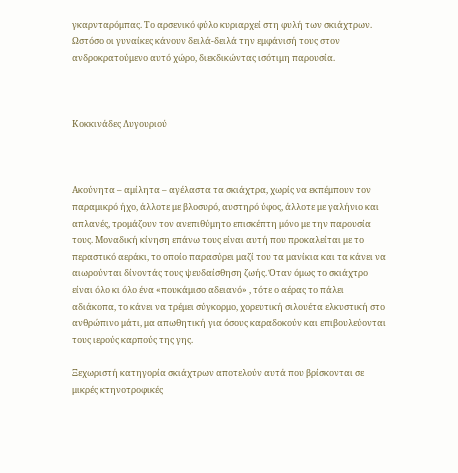γκαρνταρόμπας. Το αρσενικό φύλο κυριαρχεί στη φυλή των σκιάχτρων. Ωστόσο οι γυναίκες κάνουν δειλά-δειλά την εμφάνισή τους στον ανδροκρατούμενο αυτό χώρο, διεκδικώντας ισότιμη παρουσία.



Κοκκινάδες Λυγουριού



Ακούνητα – αμίλητα – αγέλαστα τα σκιάχτρα, χωρίς να εκπέμπουν τον παραμικρό ήχο, άλλοτε με βλοσυρό, αυστηρό ύφος, άλλοτε με γαλήνιο και απλανές, τρομάζουν τον ανεπιθύμητο επισκέπτη μόνο με την παρουσία τους. Μοναδική κίνηση επάνω τους είναι αυτή που προκαλείται με το περαστικό αεράκι, το οποίο παρασύρει μαζί του τα μανίκια και τα κάνει να αιωρούνται δίνοντάς τους ψευδαίσθηση ζωής. Όταν όμως το σκιάχτρο είναι όλο κι όλο ένα «πουκάμισο αδειανό» , τότε ο αέρας το πάλει αδιάκοπα, το κάνει να τρέμει σύγκορμο, χορευτική σιλουέτα ελκυστική στο ανθρώπινο μάτι, μα απωθητική για όσους καραδοκούν και επιβουλεύονται τους ιερούς καρπούς της γης.

Ξεχωριστή κατηγορία σκιάχτρων αποτελούν αυτά που βρίσκονται σε μικρές κτηνοτροφικές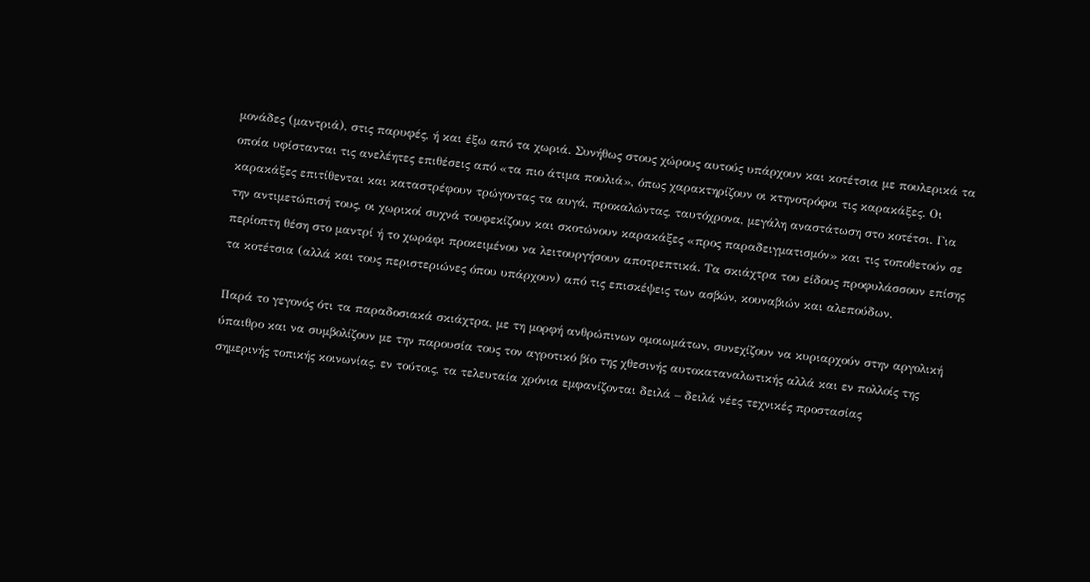μονάδες (μαντριά), στις παρυφές, ή και έξω από τα χωριά. Συνήθως στους χώρους αυτούς υπάρχουν και κοτέτσια με πουλερικά τα οποία υφίστανται τις ανελέητες επιθέσεις από «τα πιο άτιμα πουλιά», όπως χαρακτηρίζουν οι κτηνοτρόφοι τις καρακάξες. Οι καρακάξες επιτίθενται και καταστρέφουν τρώγοντας τα αυγά, προκαλώντας, ταυτόχρονα, μεγάλη αναστάτωση στο κοτέτσι. Για την αντιμετώπισή τους, οι χωρικοί συχνά τουφεκίζουν και σκοτώνουν καρακάξες «προς παραδειγματισμόν» και τις τοποθετούν σε περίοπτη θέση στο μαντρί ή το χωράφι προκειμένου να λειτουργήσουν αποτρεπτικά. Τα σκιάχτρα του είδους προφυλάσσουν επίσης τα κοτέτσια (αλλά και τους περιστεριώνες όπου υπάρχουν) από τις επισκέψεις των ασβών, κουναβιών και αλεπούδων.

Παρά το γεγονός ότι τα παραδοσιακά σκιάχτρα, με τη μορφή ανθρώπινων ομοιωμάτων, συνεχίζουν να κυριαρχούν στην αργολική ύπαιθρο και να συμβολίζουν με την παρουσία τους τον αγροτικό βίο της χθεσινής αυτοκαταναλωτικής αλλά και εν πολλοίς της σημερινής τοπικής κοινωνίας, εν τούτοις, τα τελευταία χρόνια εμφανίζονται δειλά – δειλά νέες τεχνικές προστασίας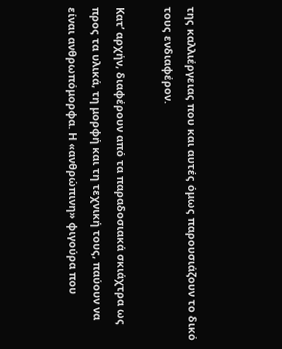της καλλιέργειας που και αυτές όμως παρουσιάζουν το δικό τους ενδιαφέρον.

Κατ’ αρχήν, διαφέρουν από τα παραδοσιακά σκιάχτρα ως προς τα υλικά, τη μορφή και τη τεχνική τους, παύουν να είναι ανθρωπόμορφα. Η «ανθρώπινη» φιγούρα που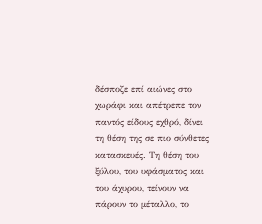δέσποζε επί αιώνες στο χωράφι και απέτρεπε τον παντός είδους εχθρό, δίνει τη θέση της σε πιο σύνθετες κατασκευές. Τη θέση του ξύλου, του υφάσματος και του άχυρου, τείνουν να πάρουν το μέταλλο, το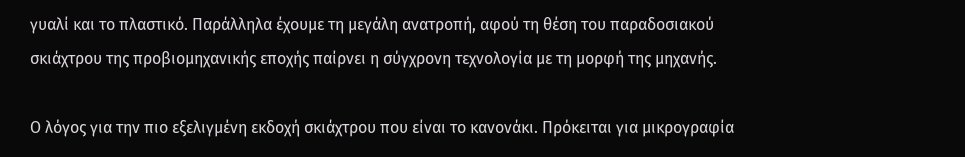γυαλί και το πλαστικό. Παράλληλα έχουμε τη μεγάλη ανατροπή, αφού τη θέση του παραδοσιακού σκιάχτρου της προβιομηχανικής εποχής παίρνει η σύγχρονη τεχνολογία με τη μορφή της μηχανής.

Ο λόγος για την πιο εξελιγμένη εκδοχή σκιάχτρου που είναι το κανονάκι. Πρόκειται για μικρογραφία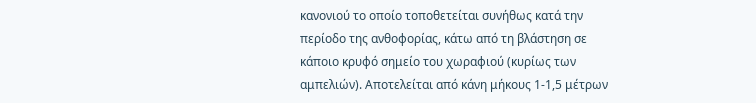κανονιού το οποίο τοποθετείται συνήθως κατά την περίοδο της ανθοφορίας, κάτω από τη βλάστηση σε κάποιο κρυφό σημείο του χωραφιού (κυρίως των αμπελιών). Αποτελείται από κάνη μήκους 1-1,5 μέτρων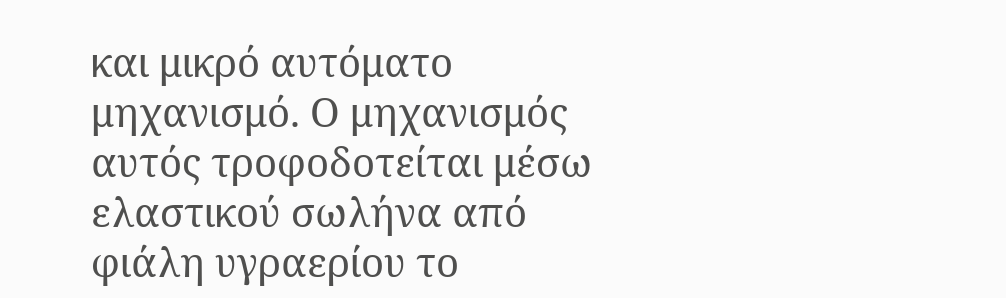και μικρό αυτόματο μηχανισμό. Ο μηχανισμός αυτός τροφοδοτείται μέσω ελαστικού σωλήνα από φιάλη υγραερίου το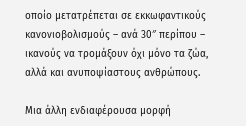οποίο μετατρέπεται σε εκκωφαντικούς κανονιοβολισμούς – ανά 30″ περίπου – ικανούς να τρομάξουν όχι μόνο τα ζώα, αλλά και ανυποψίαστους ανθρώπους.

Μια άλλη ενδιαφέρουσα μορφή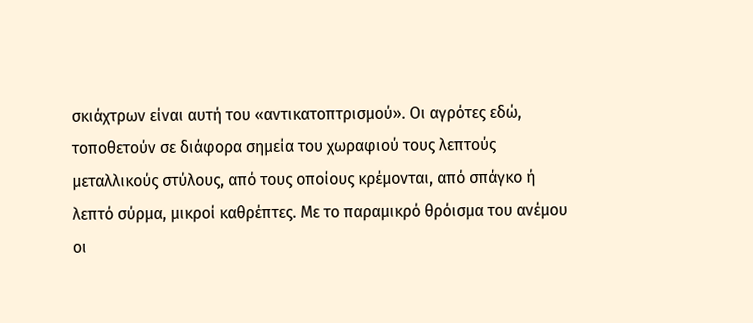σκιάχτρων είναι αυτή του «αντικατοπτρισμού». Οι αγρότες εδώ, τοποθετούν σε διάφορα σημεία του χωραφιού τους λεπτούς μεταλλικούς στύλους, από τους οποίους κρέμονται, από σπάγκο ή λεπτό σύρμα, μικροί καθρέπτες. Με το παραμικρό θρόισμα του ανέμου οι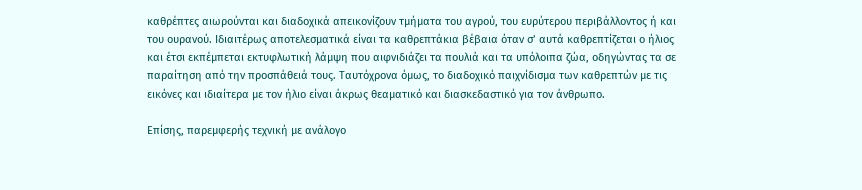καθρέπτες αιωρούνται και διαδοχικά απεικονίζουν τμήματα του αγρού, του ευρύτερου περιβάλλοντος ή και του ουρανού. Ιδιαιτέρως αποτελεσματικά είναι τα καθρεπτάκια βέβαια όταν σ’ αυτά καθρεπτίζεται ο ήλιος και έτσι εκπέμπεται εκτυφλωτική λάμψη που αιφνιδιάζει τα πουλιά και τα υπόλοιπα ζώα, οδηγώντας τα σε παραίτηση από την προσπάθειά τους. Ταυτόχρονα όμως, το διαδοχικό παιχνίδισμα των καθρεπτών με τις εικόνες και ιδιαίτερα με τον ήλιο είναι άκρως θεαματικό και διασκεδαστικό για τον άνθρωπο.

Επίσης, παρεμφερής τεχνική με ανάλογο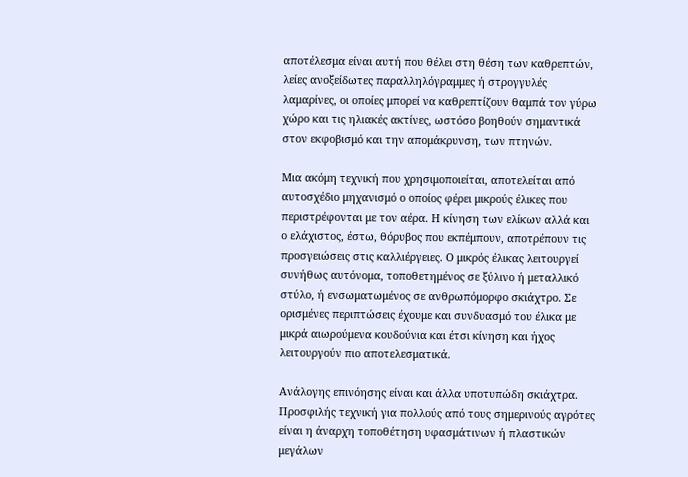αποτέλεσμα είναι αυτή που θέλει στη θέση των καθρεπτών, λείες ανοξείδωτες παραλληλόγραμμες ή στρογγυλές λαμαρίνες, οι οποίες μπορεί να καθρεπτίζουν θαμπά τον γύρω χώρο και τις ηλιακές ακτίνες, ωστόσο βοηθούν σημαντικά στον εκφοβισμό και την απομάκρυνση, των πτηνών.

Μια ακόμη τεχνική που χρησιμοποιείται, αποτελείται από αυτοσχέδιο μηχανισμό ο οποίος φέρει μικρούς έλικες που περιστρέφονται με τον αέρα. Η κίνηση των ελίκων αλλά και ο ελάχιστος, έστω, θόρυβος που εκπέμπουν, αποτρέπουν τις προσγειώσεις στις καλλιέργειες. Ο μικρός έλικας λειτουργεί συνήθως αυτόνομα, τοποθετημένος σε ξύλινο ή μεταλλικό στύλο, ή ενσωματωμένος σε ανθρωπόμορφο σκιάχτρο. Σε ορισμένες περιπτώσεις έχουμε και συνδυασμό του έλικα με μικρά αιωρούμενα κουδούνια και έτσι κίνηση και ήχος λειτουργούν πιο αποτελεσματικά.

Ανάλογης επινόησης είναι και άλλα υποτυπώδη σκιάχτρα. Προσφιλής τεχνική για πολλούς από τους σημερινούς αγρότες είναι η άναρχη τοποθέτηση υφασμάτινων ή πλαστικών μεγάλων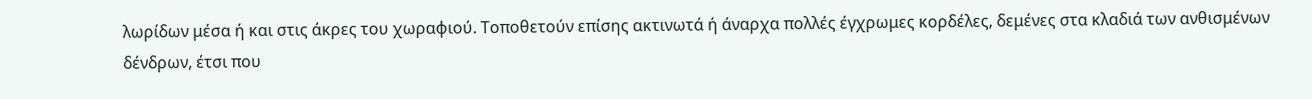λωρίδων μέσα ή και στις άκρες του χωραφιού. Τοποθετούν επίσης ακτινωτά ή άναρχα πολλές έγχρωμες κορδέλες, δεμένες στα κλαδιά των ανθισμένων δένδρων, έτσι που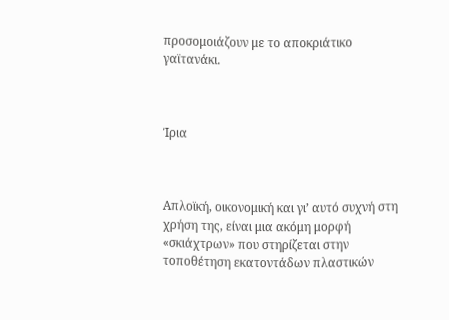προσομοιάζουν με το αποκριάτικο γαϊτανάκι.



Ίρια



Απλοϊκή, οικονομική και γι’ αυτό συχνή στη χρήση της, είναι μια ακόμη μορφή «σκιάχτρων» που στηρίζεται στην τοποθέτηση εκατοντάδων πλαστικών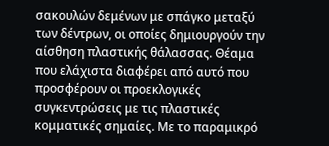σακουλών δεμένων με σπάγκο μεταξύ των δέντρων, οι οποίες δημιουργούν την αίσθηση πλαστικής θάλασσας. Θέαμα που ελάχιστα διαφέρει από αυτό που προσφέρουν οι προεκλογικές συγκεντρώσεις με τις πλαστικές κομματικές σημαίες. Με το παραμικρό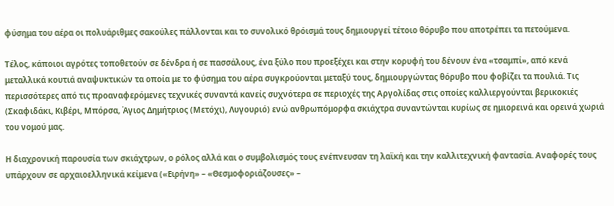φύσημα του αέρα οι πολυάριθμες σακούλες πάλλονται και το συνολικό θρόισμά τους δημιουργεί τέτοιο θόρυβο που αποτρέπει τα πετούμενα.

Τέλος, κάποιοι αγρότες τοποθετούν σε δένδρα ή σε πασσάλους, ένα ξύλο που προεξέχει και στην κορυφή του δένουν ένα «τσαμπί», από κενά μεταλλικά κουτιά αναψυκτικών τα οποία με το φύσημα του αέρα συγκρούονται μεταξύ τους, δημιουργώντας θόρυβο που φοβίζει τα πουλιά. Τις περισσότερες από τις προαναφερόμενες τεχνικές συναντά κανείς συχνότερα σε περιοχές της Αργολίδας στις οποίες καλλιεργούνται βερικοκιές (Σκαφιδάκι, Κιβέρι, Μπόρσα, Άγιος Δημήτριος (Μετόχι), Λυγουριό) ενώ ανθρωπόμορφα σκιάχτρα συναντώνται κυρίως σε ημιορεινά και ορεινά χωριά του νομού μας.

Η διαχρονική παρουσία των σκιάχτρων, ο ρόλος αλλά και ο συμβολισμός τους ενέπνευσαν τη λαϊκή και την καλλιτεχνική φαντασία. Αναφορές τους υπάρχουν σε αρχαιοελληνικά κείμενα («Ειρήνη» – «Θεσμοφοριάζουσες» –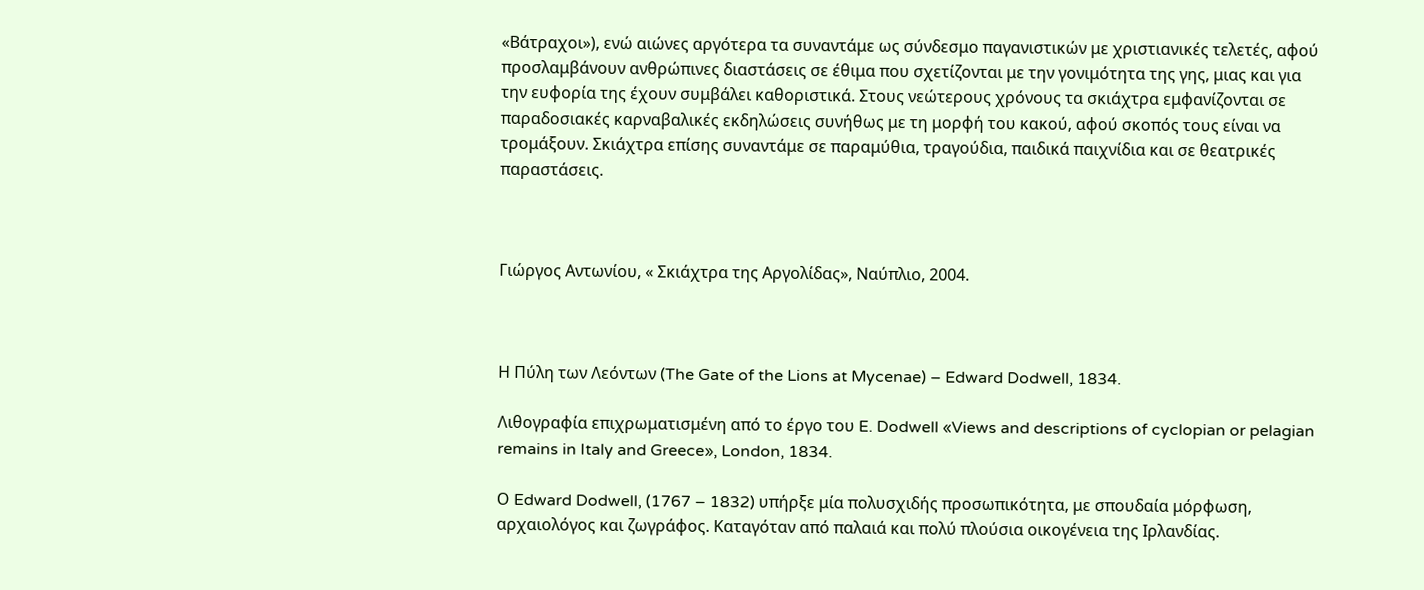«Βάτραχοι»), ενώ αιώνες αργότερα τα συναντάμε ως σύνδεσμο παγανιστικών με χριστιανικές τελετές, αφού προσλαμβάνουν ανθρώπινες διαστάσεις σε έθιμα που σχετίζονται με την γονιμότητα της γης, μιας και για την ευφορία της έχουν συμβάλει καθοριστικά. Στους νεώτερους χρόνους τα σκιάχτρα εμφανίζονται σε παραδοσιακές καρναβαλικές εκδηλώσεις συνήθως με τη μορφή του κακού, αφού σκοπός τους είναι να τρομάξουν. Σκιάχτρα επίσης συναντάμε σε παραμύθια, τραγούδια, παιδικά παιχνίδια και σε θεατρικές παραστάσεις.



Γιώργος Αντωνίου, « Σκιάχτρα της Αργολίδας», Ναύπλιο, 2004.



Η Πύλη των Λεόντων (The Gate of the Lions at Mycenae) – Edward Dodwell, 1834.

Λιθογραφία επιχρωματισμένη από το έργο του E. Dodwell «Views and descriptions of cyclopian or pelagian remains in Italy and Greece», London, 1834.

Ο Edward Dodwell, (1767 – 1832) υπήρξε μία πολυσχιδής προσωπικότητα, με σπουδαία μόρφωση, αρχαιολόγος και ζωγράφος. Καταγόταν από παλαιά και πολύ πλούσια οικογένεια της Ιρλανδίας.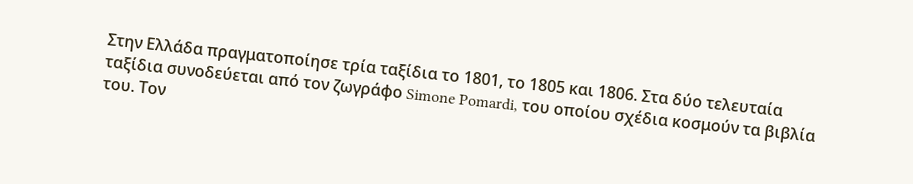Στην Ελλάδα πραγματοποίησε τρία ταξίδια το 1801, το 1805 και 1806. Στα δύο τελευταία ταξίδια συνοδεύεται από τον ζωγράφο Simone Pomardi, του οποίου σχέδια κοσμούν τα βιβλία του. Τον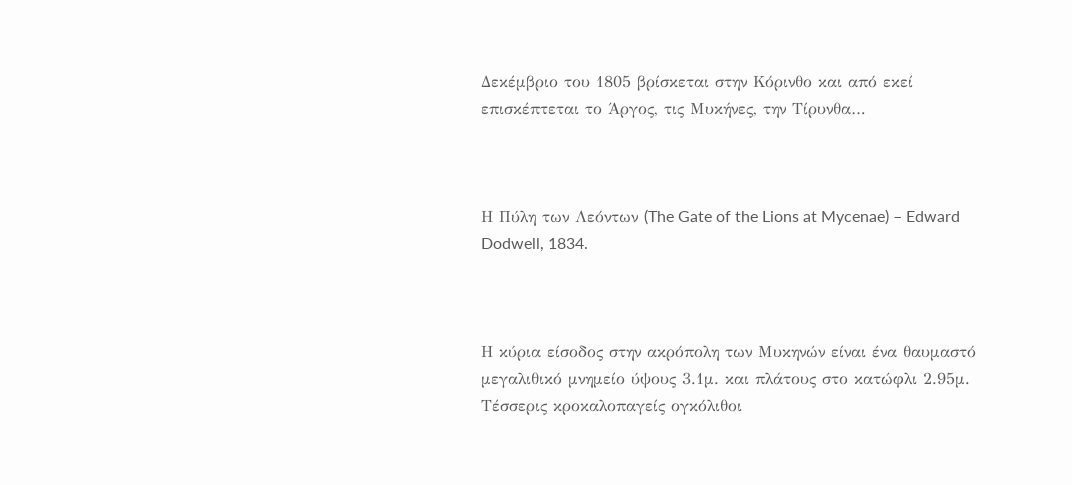Δεκέμβριο του 1805 βρίσκεται στην Κόρινθο και από εκεί επισκέπτεται το Άργος, τις Μυκήνες, την Τίρυνθα…



Η Πύλη των Λεόντων (The Gate of the Lions at Mycenae) – Edward Dodwell, 1834.



Η κύρια είσοδος στην ακρόπολη των Μυκηνών είναι ένα θαυμαστό μεγαλιθικό μνημείο ύψους 3.1μ. και πλάτους στο κατώφλι 2.95μ. Τέσσερις κροκαλοπαγείς ογκόλιθοι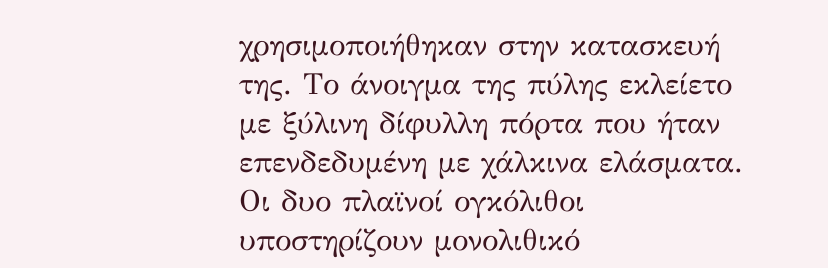χρησιμοποιήθηκαν στην κατασκευή της. Το άνοιγμα της πύλης εκλείετο με ξύλινη δίφυλλη πόρτα που ήταν επενδεδυμένη με χάλκινα ελάσματα. Οι δυο πλαϊνοί ογκόλιθοι υποστηρίζουν μονολιθικό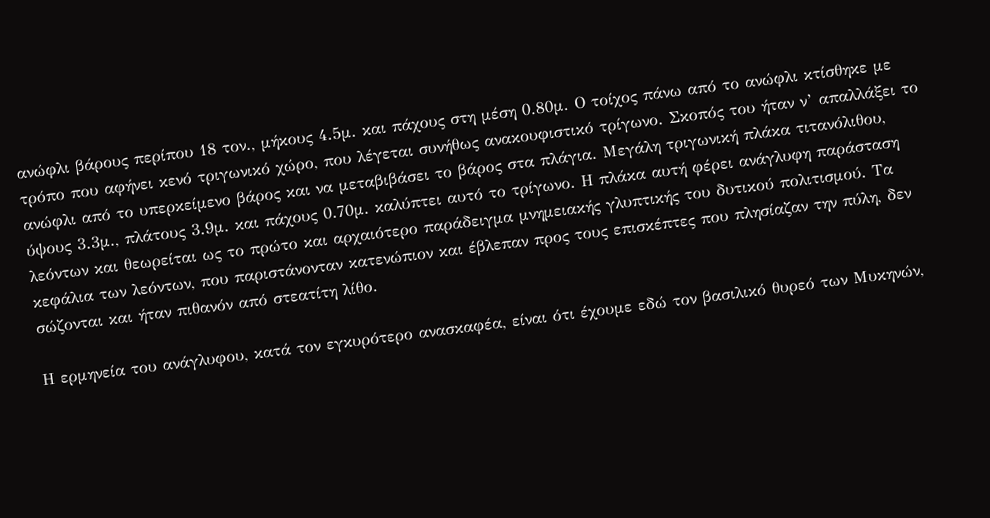ανώφλι βάρους περίπου 18 τον., μήκους 4.5μ. και πάχους στη μέση 0.80μ. Ο τοίχος πάνω από το ανώφλι κτίσθηκε με τρόπο που αφήνει κενό τριγωνικό χώρο, που λέγεται συνήθως ανακουφιστικό τρίγωνο. Σκοπός του ήταν ν’ απαλλάξει το ανώφλι από το υπερκείμενο βάρος και να μεταβιβάσει το βάρος στα πλάγια. Μεγάλη τριγωνική πλάκα τιτανόλιθου, ύψους 3.3μ., πλάτους 3.9μ. και πάχους 0.70μ. καλύπτει αυτό το τρίγωνο. Η πλάκα αυτή φέρει ανάγλυφη παράσταση λεόντων και θεωρείται ως το πρώτο και αρχαιότερο παράδειγμα μνημειακής γλυπτικής του δυτικού πολιτισμού. Τα κεφάλια των λεόντων, που παριστάνονταν κατενώπιον και έβλεπαν προς τους επισκέπτες που πλησίαζαν την πύλη, δεν σώζονται και ήταν πιθανόν από στεατίτη λίθο.

Η ερμηνεία του ανάγλυφου, κατά τον εγκυρότερο ανασκαφέα, είναι ότι έχουμε εδώ τον βασιλικό θυρεό των Μυκηνών,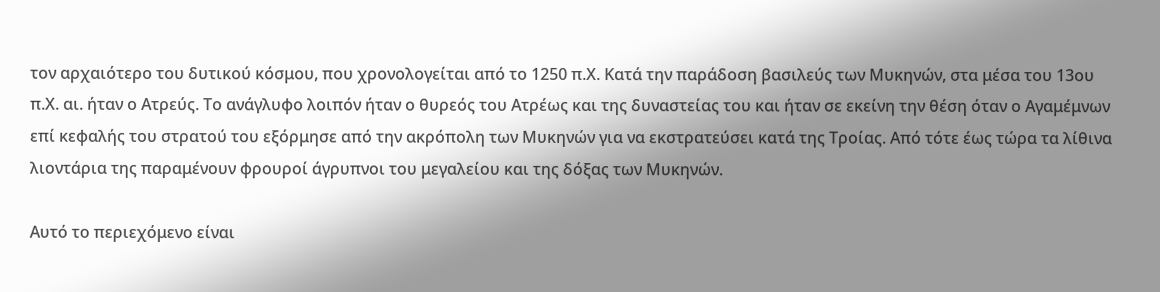τον αρχαιότερο του δυτικού κόσμου, που χρονολογείται από το 1250 π.Χ. Κατά την παράδοση βασιλεύς των Μυκηνών, στα μέσα του 13ου π.Χ. αι. ήταν ο Ατρεύς. Το ανάγλυφο λοιπόν ήταν ο θυρεός του Ατρέως και της δυναστείας του και ήταν σε εκείνη την θέση όταν ο Αγαμέμνων επί κεφαλής του στρατού του εξόρμησε από την ακρόπολη των Μυκηνών για να εκστρατεύσει κατά της Τροίας. Από τότε έως τώρα τα λίθινα λιοντάρια της παραμένουν φρουροί άγρυπνοι του μεγαλείου και της δόξας των Μυκηνών.

Αυτό το περιεχόμενο είναι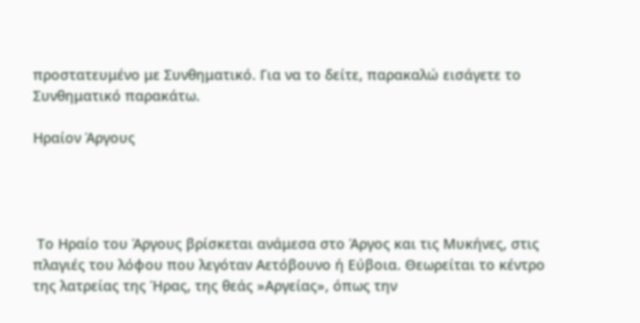προστατευμένο με Συνθηματικό. Για να το δείτε, παρακαλώ εισάγετε το Συνθηματικό παρακάτω.

Ηραίον Άργους




 Το Ηραίο του Άργους βρίσκεται ανάμεσα στο Άργος και τις Μυκήνες, στις πλαγιές του λόφου που λεγόταν Αετόβουνο ή Εύβοια. Θεωρείται το κέντρο της λατρείας της Ήρας, της θεάς »Αργείας», όπως την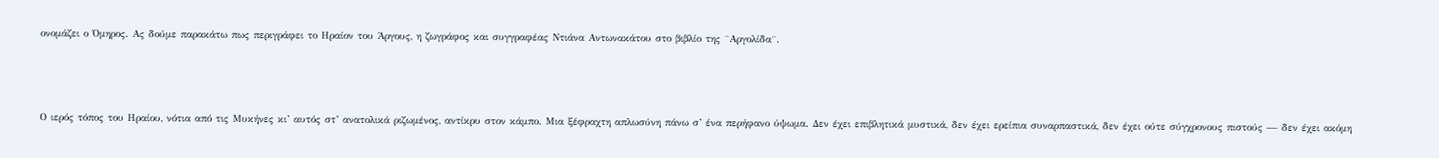ονομάζει ο Όμηρος. Ας δούμε παρακάτω πως περιγράφει το Ηραίον του Άργους, η ζωγράφος και συγγραφέας Ντιάνα Αντωνακάτου στο βιβλίο της ¨Αργολίδα¨.



Ο ιερός τόπος του Ηραίου, νότια από τις Μυκήνες κι’ αυτός στ’ ανατολικά ριζωμένος, αντίκρυ στον κάμπο. Μια ξέφραχτη απλωσύνη πάνω σ’ ένα περήφανο ύψωμα. Δεν έχει επιβλητικά μυστικά, δεν έχει ερείπια συναρπαστικά, δεν έχει ούτε σύγχρονους πιστούς — δεν έχει ακόμη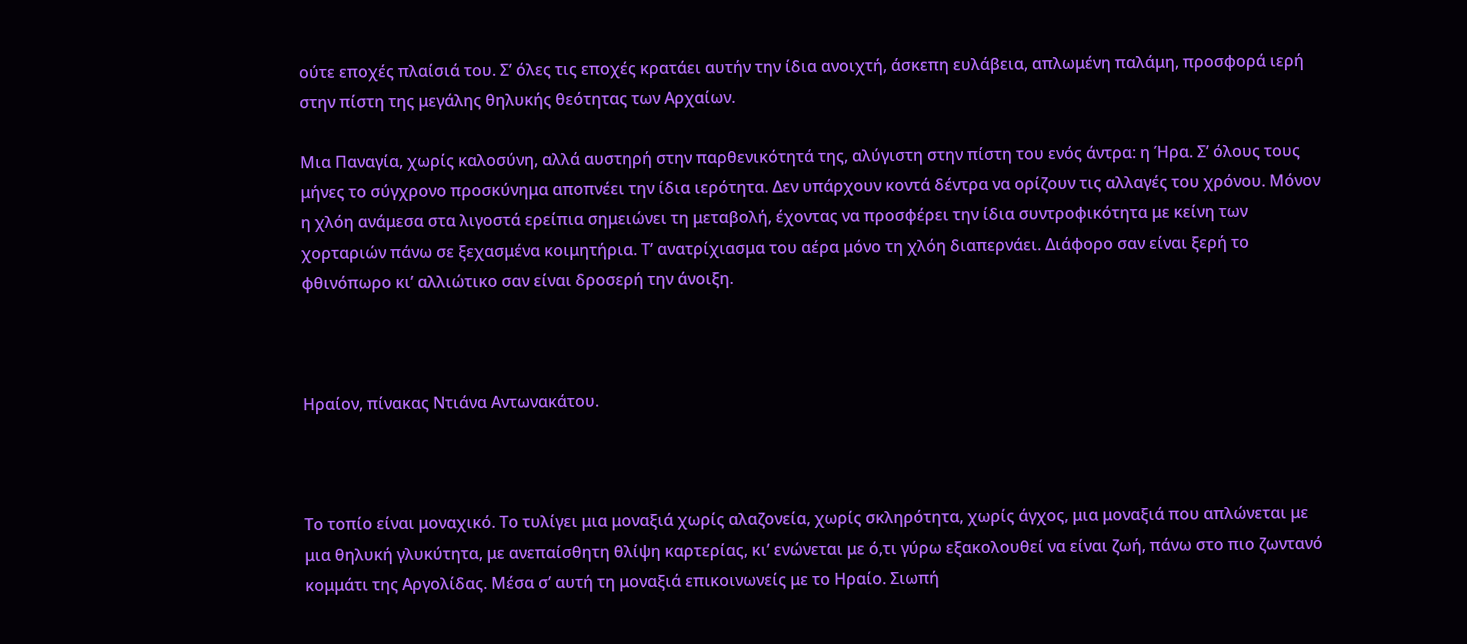ούτε εποχές πλαίσιά του. Σ’ όλες τις εποχές κρατάει αυτήν την ίδια ανοιχτή, άσκεπη ευλάβεια, απλωμένη παλάμη, προσφορά ιερή στην πίστη της μεγάλης θηλυκής θεότητας των Αρχαίων.

Μια Παναγία, χωρίς καλοσύνη, αλλά αυστηρή στην παρθενικότητά της, αλύγιστη στην πίστη του ενός άντρα: η Ήρα. Σ’ όλους τους μήνες το σύγχρονο προσκύνημα αποπνέει την ίδια ιερότητα. Δεν υπάρχουν κοντά δέντρα να ορίζουν τις αλλαγές του χρόνου. Μόνον η χλόη ανάμεσα στα λιγοστά ερείπια σημειώνει τη μεταβολή, έχοντας να προσφέρει την ίδια συντροφικότητα με κείνη των χορταριών πάνω σε ξεχασμένα κοιμητήρια. Τ’ ανατρίχιασμα του αέρα μόνο τη χλόη διαπερνάει. Διάφορο σαν είναι ξερή το φθινόπωρο κι’ αλλιώτικο σαν είναι δροσερή την άνοιξη.



Ηραίον, πίνακας Ντιάνα Αντωνακάτου.



Το τοπίο είναι μοναχικό. Το τυλίγει μια μοναξιά χωρίς αλαζονεία, χωρίς σκληρότητα, χωρίς άγχος, μια μοναξιά που απλώνεται με μια θηλυκή γλυκύτητα, με ανεπαίσθητη θλίψη καρτερίας, κι’ ενώνεται με ό,τι γύρω εξακολουθεί να είναι ζωή, πάνω στο πιο ζωντανό κομμάτι της Αργολίδας. Μέσα σ’ αυτή τη μοναξιά επικοινωνείς με το Ηραίο. Σιωπή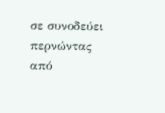σε συνοδεύει περνώντας από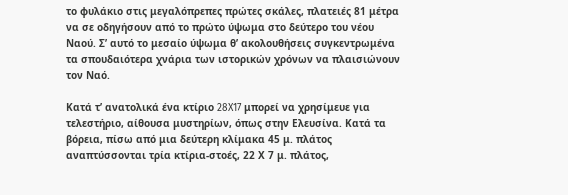το φυλάκιο στις μεγαλόπρεπες πρώτες σκάλες, πλατειές 81 μέτρα να σε οδηγήσουν από το πρώτο ύψωμα στο δεύτερο του νέου Ναού. Σ’ αυτό το μεσαίο ύψωμα θ’ ακολουθήσεις συγκεντρωμένα τα σπουδαιότερα χνάρια των ιστορικών χρόνων να πλαισιώνουν τον Ναό.

Κατά τ’ ανατολικά ένα κτίριο 28X17 μπορεί να χρησίμευε για τελεστήριο, αίθουσα μυστηρίων, όπως στην Ελευσίνα. Κατά τα βόρεια, πίσω από μια δεύτερη κλίμακα 45 μ. πλάτος αναπτύσσονται τρία κτίρια-στοές, 22 Χ 7 μ. πλάτος,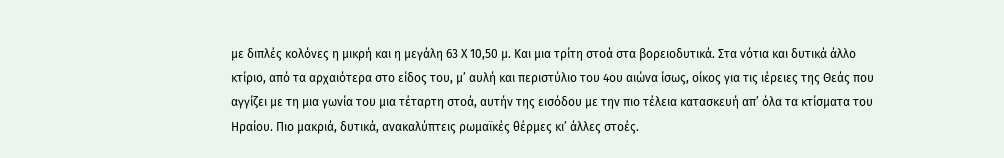με διπλές κολόνες η μικρή και η μεγάλη 63 Χ 10,50 μ. Και μια τρίτη στοά στα βορειοδυτικά. Στα νότια και δυτικά άλλο κτίριο, από τα αρχαιότερα στο είδος του, μ’ αυλή και περιστύλιο του 4ου αιώνα ίσως, οίκος για τις ιέρειες της Θεάς που αγγίζει με τη μια γωνία του μια τέταρτη στοά, αυτήν της εισόδου με την πιο τέλεια κατασκευή απ’ όλα τα κτίσματα του Ηραίου. Πιο μακριά, δυτικά, ανακαλύπτεις ρωμαϊκές θέρμες κι’ άλλες στοές.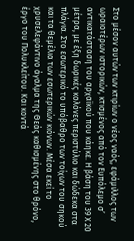Στο μέσον αυτών των κτιρίων ο νέος ναός, εφάμιλλος των ωραιοτέρων ιστορικών, κτισμένος από τον Ευπόλεμο σ’ αντικατάσταση του αρχαϊκού που κάηκε. Η βάση του 39 Χ 20 μέτρα, με έξη δωρικές κολόνες περιστύλιο και δώδεκα στα πλάγια. Στο εσωτερικό το υπόβαθρο των τοίχων του σηκού και τα θεμέλια των εσωτερικών κιόνων. Μέσα εκεί το χρυσελεφάντινο άγαλμα της Θεάς καθισμένης στο θρόνο, έργο του Πολυκλείτου. Και κοντά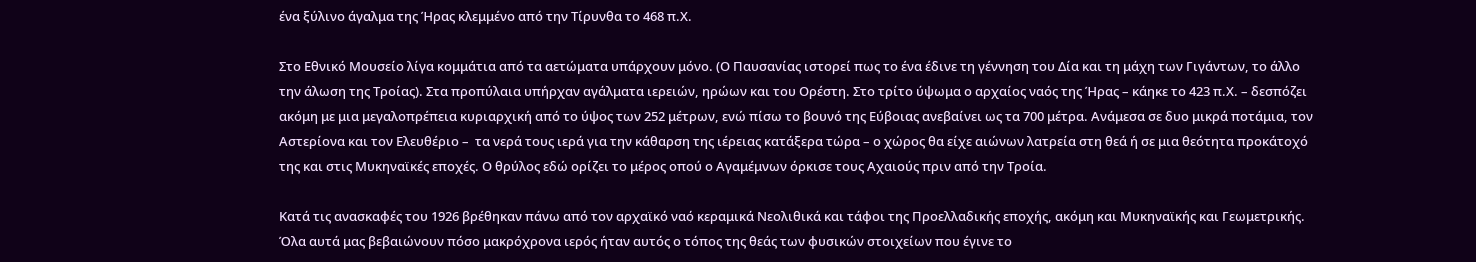ένα ξύλινο άγαλμα της Ήρας κλεμμένο από την Τίρυνθα το 468 π.Χ.

Στο Εθνικό Μουσείο λίγα κομμάτια από τα αετώματα υπάρχουν μόνο. (Ο Παυσανίας ιστορεί πως το ένα έδινε τη γέννηση του Δία και τη μάχη των Γιγάντων, το άλλο την άλωση της Τροίας). Στα προπύλαια υπήρχαν αγάλματα ιερειών, ηρώων και του Ορέστη. Στο τρίτο ύψωμα ο αρχαίος ναός της Ήρας – κάηκε το 423 π.Χ. – δεσπόζει ακόμη με μια μεγαλοπρέπεια κυριαρχική από το ύψος των 252 μέτρων, ενώ πίσω το βουνό της Εύβοιας ανεβαίνει ως τα 700 μέτρα. Ανάμεσα σε δυο μικρά ποτάμια, τον Αστερίονα και τον Ελευθέριο –  τα νερά τους ιερά για την κάθαρση της ιέρειας κατάξερα τώρα – ο χώρος θα είχε αιώνων λατρεία στη θεά ή σε μια θεότητα προκάτοχό της και στις Μυκηναϊκές εποχές. Ο θρύλος εδώ ορίζει το μέρος οπού ο Αγαμέμνων όρκισε τους Αχαιούς πριν από την Τροία.

Κατά τις ανασκαφές του 1926 βρέθηκαν πάνω από τον αρχαϊκό ναό κεραμικά Νεολιθικά και τάφοι της Προελλαδικής εποχής, ακόμη και Μυκηναϊκής και Γεωμετρικής. Όλα αυτά μας βεβαιώνουν πόσο μακρόχρονα ιερός ήταν αυτός ο τόπος της θεάς των φυσικών στοιχείων που έγινε το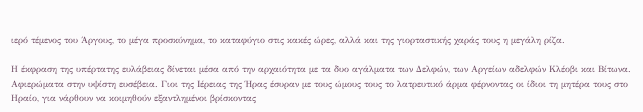ιερό τέμενος του Άργους, το μέγα προσκύνημα, το καταφύγιο στις κακές ώρες, αλλά και της γιορταστικής χαράς τους η μεγάλη ρίζα.

Η έκφραση της υπέρτατης ευλάβειας δίνεται μέσα από την αρχαιότητα με τα δυο αγάλματα των Δελφών, των Αργείων αδελφών Κλέοβι και Βίτωνα. Αφιερώματα στην υψίστη ευσέβεια. Γιοι της Ιέρειας της Ήρας έσυραν με τους ώμους τους το λατρευτικό άρμα φέρνοντας οι ίδιοι τη μητέρα τους στο Ηραίο, για νάρθουν να κοιμηθούν εξαντλημένοι βρίσκοντας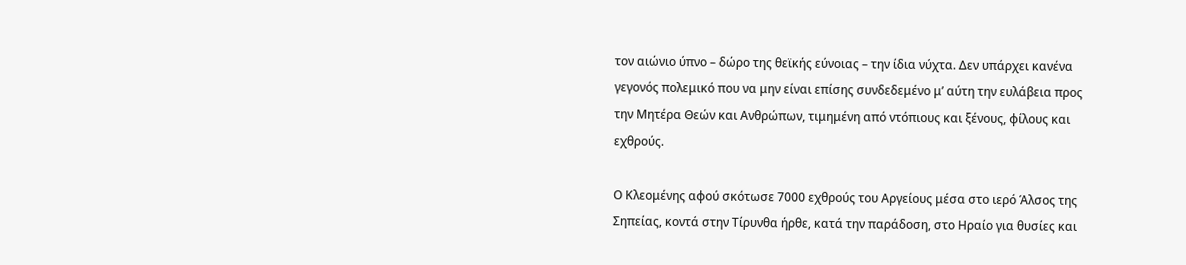τον αιώνιο ύπνο – δώρο της θεϊκής εύνοιας – την ίδια νύχτα. Δεν υπάρχει κανένα γεγονός πολεμικό που να μην είναι επίσης συνδεδεμένο μ’ αύτη την ευλάβεια προς την Μητέρα Θεών και Ανθρώπων, τιμημένη από ντόπιους και ξένους, φίλους και εχθρούς.

Ο Κλεομένης αφού σκότωσε 7000 εχθρούς του Αργείους μέσα στο ιερό Άλσος της Σηπείας, κοντά στην Τίρυνθα ήρθε, κατά την παράδοση, στο Ηραίο για θυσίες και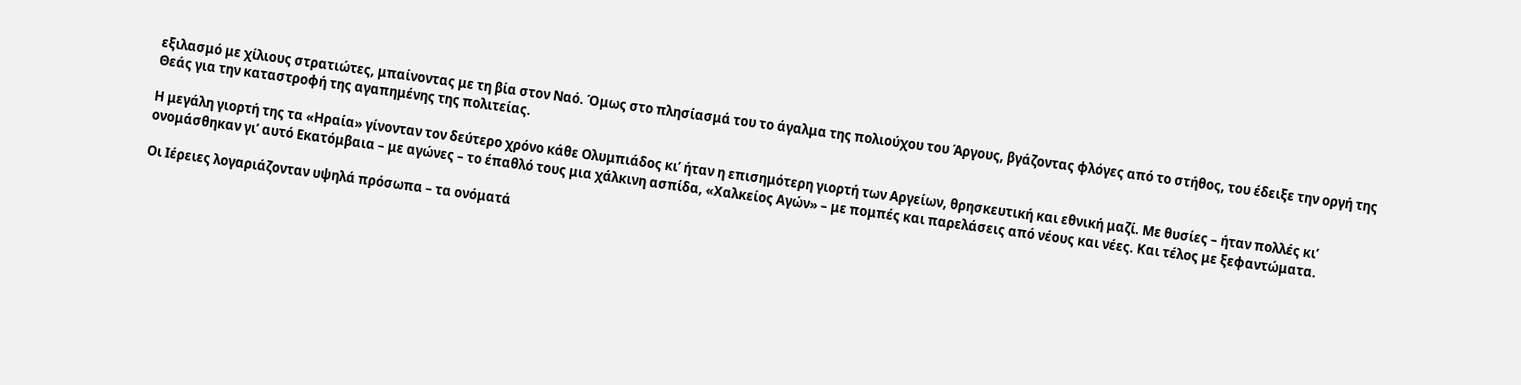εξιλασμό με χίλιους στρατιώτες, μπαίνοντας με τη βία στον Ναό. Όμως στο πλησίασμά του το άγαλμα της πολιούχου του Άργους, βγάζοντας φλόγες από το στήθος, του έδειξε την οργή της Θεάς για την καταστροφή της αγαπημένης της πολιτείας.

Η μεγάλη γιορτή της τα «Ηραία» γίνονταν τον δεύτερο χρόνο κάθε Ολυμπιάδος κι’ ήταν η επισημότερη γιορτή των Αργείων, θρησκευτική και εθνική μαζί. Με θυσίες – ήταν πολλές κι’ ονομάσθηκαν γι’ αυτό Εκατόμβαια – με αγώνες – το έπαθλό τους μια χάλκινη ασπίδα, «Χαλκείος Αγών» – με πομπές και παρελάσεις από νέους και νέες. Και τέλος με ξεφαντώματα.

Οι Ιέρειες λογαριάζονταν υψηλά πρόσωπα – τα ονόματά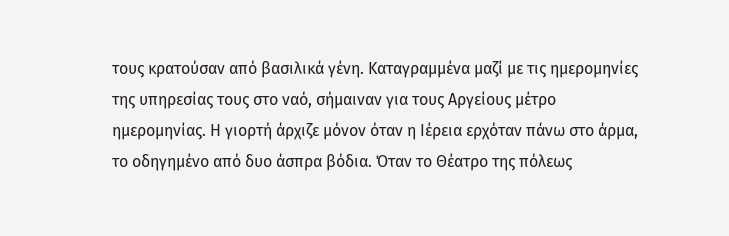τους κρατούσαν από βασιλικά γένη. Καταγραμμένα μαζί με τις ημερομηνίες της υπηρεσίας τους στο ναό, σήμαιναν για τους Αργείους μέτρο ημερομηνίας. Η γιορτή άρχιζε μόνον όταν η Ιέρεια ερχόταν πάνω στο άρμα, το οδηγημένο από δυο άσπρα βόδια. Όταν το Θέατρο της πόλεως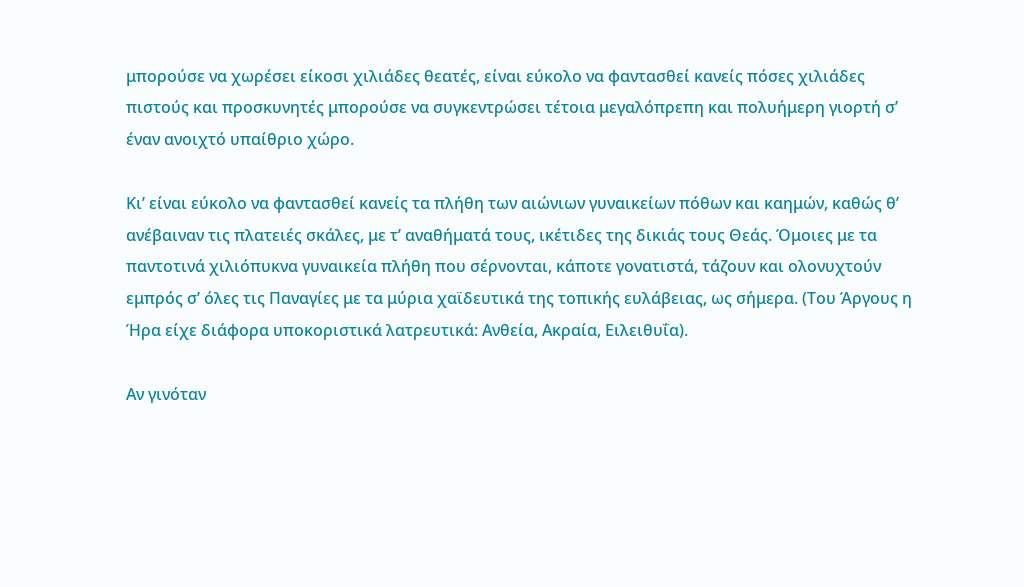μπορούσε να χωρέσει είκοσι χιλιάδες θεατές, είναι εύκολο να φαντασθεί κανείς πόσες χιλιάδες πιστούς και προσκυνητές μπορούσε να συγκεντρώσει τέτοια μεγαλόπρεπη και πολυήμερη γιορτή σ’ έναν ανοιχτό υπαίθριο χώρο.

Κι’ είναι εύκολο να φαντασθεί κανείς τα πλήθη των αιώνιων γυναικείων πόθων και καημών, καθώς θ’ ανέβαιναν τις πλατειές σκάλες, με τ’ αναθήματά τους, ικέτιδες της δικιάς τους Θεάς. Όμοιες με τα παντοτινά χιλιόπυκνα γυναικεία πλήθη που σέρνονται, κάποτε γονατιστά, τάζουν και ολονυχτούν εμπρός σ’ όλες τις Παναγίες με τα μύρια χαϊδευτικά της τοπικής ευλάβειας, ως σήμερα. (Του Άργους η Ήρα είχε διάφορα υποκοριστικά λατρευτικά: Ανθεία, Ακραία, Ειλειθυΐα).

Αν γινόταν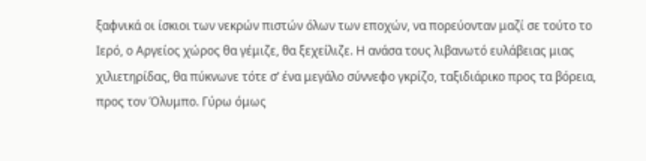ξαφνικά οι ίσκιοι των νεκρών πιστών όλων των εποχών, να πορεύονταν μαζί σε τούτο το Ιερό, ο Αργείος χώρος θα γέμιζε, θα ξεχείλιζε. Η ανάσα τους λιβανωτό ευλάβειας μιας χιλιετηρίδας, θα πύκνωνε τότε σ’ ένα μεγάλο σύννεφο γκρίζο, ταξιδιάρικο προς τα βόρεια, προς τον Όλυμπο. Γύρω όμως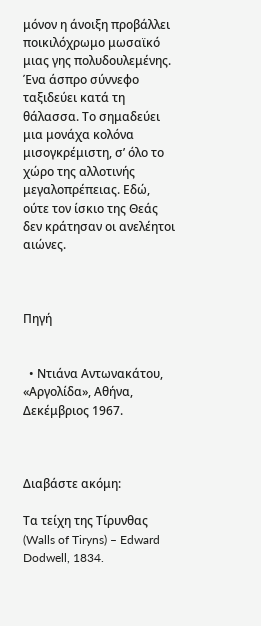μόνον η άνοιξη προβάλλει ποικιλόχρωμο μωσαϊκό μιας γης πολυδουλεμένης. Ένα άσπρο σύννεφο ταξιδεύει κατά τη θάλασσα. Το σημαδεύει μια μονάχα κολόνα μισογκρέμιστη, σ’ όλο το χώρο της αλλοτινής μεγαλοπρέπειας. Εδώ, ούτε τον ίσκιο της Θεάς δεν κράτησαν οι ανελέητοι αιώνες.



Πηγή


  • Ντιάνα Αντωνακάτου, «Αργολίδα», Αθήνα, Δεκέμβριος 1967.



Διαβάστε ακόμη:

Τα τείχη της Τίρυνθας (Walls of Tiryns) – Edward Dodwell, 1834.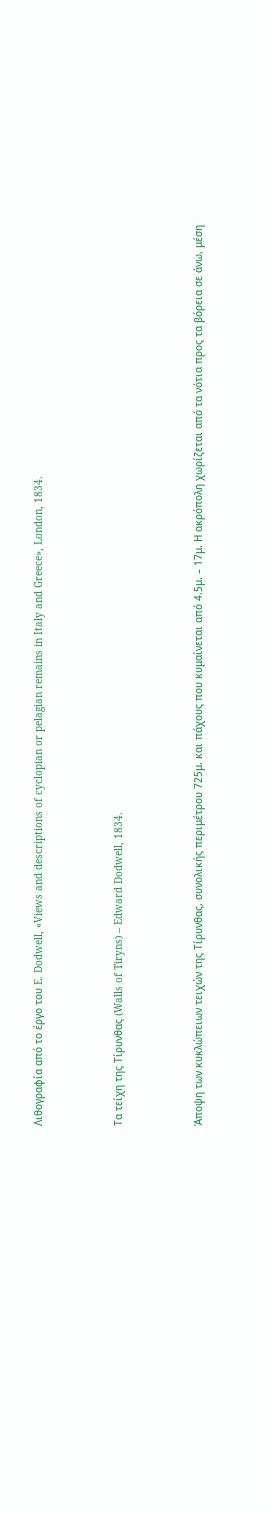Λιθογραφία από το έργο του E. Dodwell, «Views and descriptions of cyclopian or pelagian remains in Italy and Greece», London, 1834.



Τα τείχη της Τίρυνθας (Walls of Tiryns) – Edward Dodwell, 1834.



Άποψη των κυκλώπειων τειχών της Τίρυνθας, συνολικής περιμέτρου 725μ. και πάχους που κυμαίνεται από 4.5μ. – 17μ. Η ακρόπολη χωρίζεται από τα νότια προς τα βόρεια σε άνω, μέση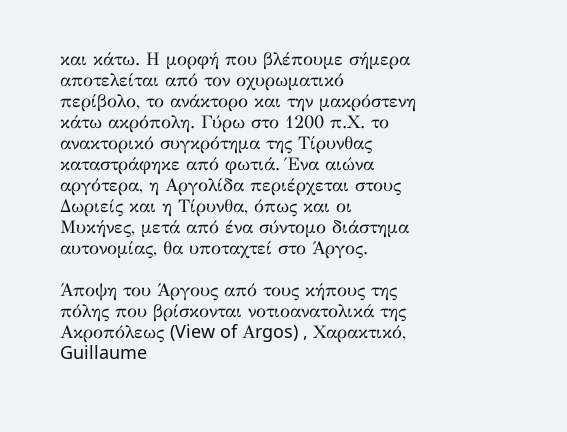και κάτω. Η μορφή που βλέπουμε σήμερα αποτελείται από τον οχυρωματικό περίβολο, το ανάκτορο και την μακρόστενη κάτω ακρόπολη. Γύρω στο 1200 π.Χ. το ανακτορικό συγκρότημα της Τίρυνθας καταστράφηκε από φωτιά. Ένα αιώνα αργότερα, η Αργολίδα περιέρχεται στους Δωριείς και η Τίρυνθα, όπως και οι Μυκήνες, μετά από ένα σύντομο διάστημα αυτονομίας, θα υποταχτεί στο Άργος.

Άποψη του Άργους από τους κήπους της πόλης που βρίσκονται νοτιοανατολικά της Ακροπόλεως (View of Αrgos) , Χαρακτικό, Guillaume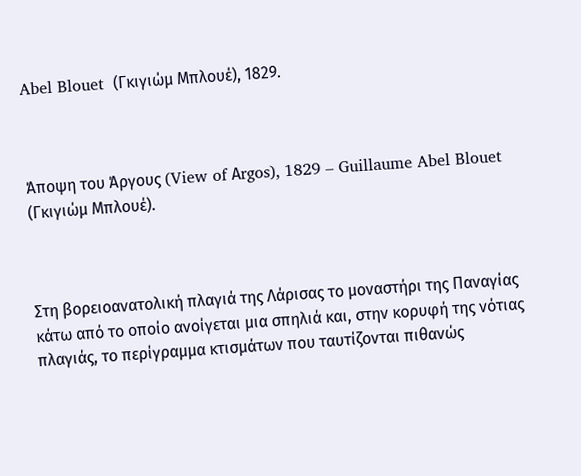Abel Blouet  (Γκιγιώμ Μπλουέ), 1829.



Άποψη του Άργους (View of Αrgos), 1829 – Guillaume Abel Blouet (Γκιγιώμ Μπλουέ).



Στη βορειοανατολική πλαγιά της Λάρισας το μοναστήρι της Παναγίας κάτω από το οποίο ανοίγεται μια σπηλιά και, στην κορυφή της νότιας πλαγιάς, το περίγραμμα κτισμάτων που ταυτίζονται πιθανώς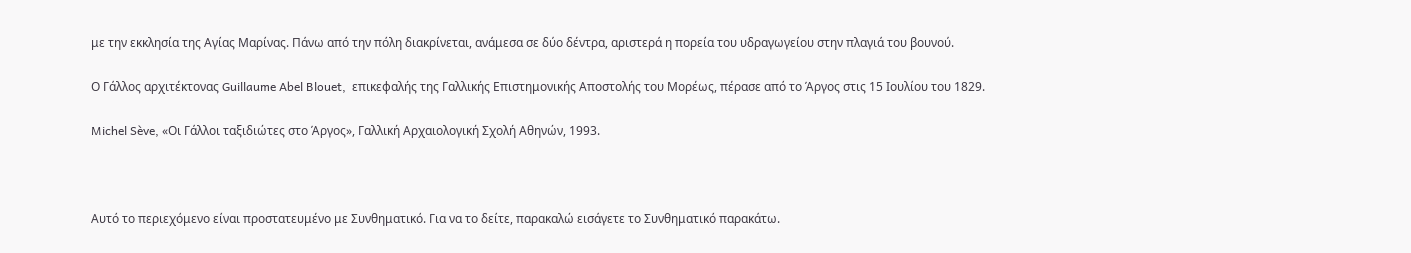με την εκκλησία της Αγίας Μαρίνας. Πάνω από την πόλη διακρίνεται, ανάμεσα σε δύο δέντρα, αριστερά η πορεία του υδραγωγείου στην πλαγιά του βουνού.

Ο Γάλλος αρχιτέκτονας Guillaume Abel Blouet,  επικεφαλής της Γαλλικής Επιστημονικής Αποστολής του Μορέως, πέρασε από το Άργος στις 15 Ιουλίου του 1829.

Michel Sève, «Οι Γάλλοι ταξιδιώτες στο Άργος», Γαλλική Αρχαιολογική Σχολή Αθηνών, 1993.



Αυτό το περιεχόμενο είναι προστατευμένο με Συνθηματικό. Για να το δείτε, παρακαλώ εισάγετε το Συνθηματικό παρακάτω.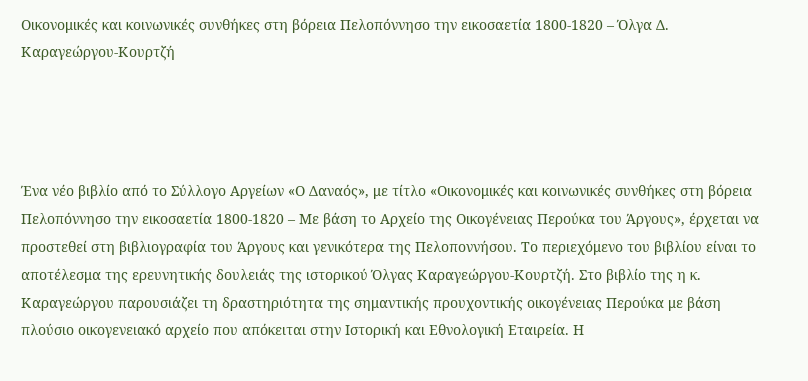Οικονομικές και κοινωνικές συνθήκες στη βόρεια Πελοπόννησο την εικοσαετία 1800-1820 – Όλγα Δ. Καραγεώργου-Κουρτζή




Ένα νέο βιβλίο από το Σύλλογο Αργείων «Ο Δαναός», με τίτλο «Οικονομικές και κοινωνικές συνθήκες στη βόρεια Πελοπόννησο την εικοσαετία 1800-1820 – Με βάση το Αρχείο της Οικογένειας Περούκα του Άργους», έρχεται να προστεθεί στη βιβλιογραφία του Άργους και γενικότερα της Πελοποννήσου. Το περιεχόμενο του βιβλίου είναι το αποτέλεσμα της ερευνητικής δουλειάς της ιστορικού Όλγας Καραγεώργου-Κουρτζή. Στο βιβλίο της η κ. Καραγεώργου παρουσιάζει τη δραστηριότητα της σημαντικής προυχοντικής οικογένειας Περούκα με βάση πλούσιο οικογενειακό αρχείο που απόκειται στην Ιστορική και Εθνολογική Εταιρεία. Η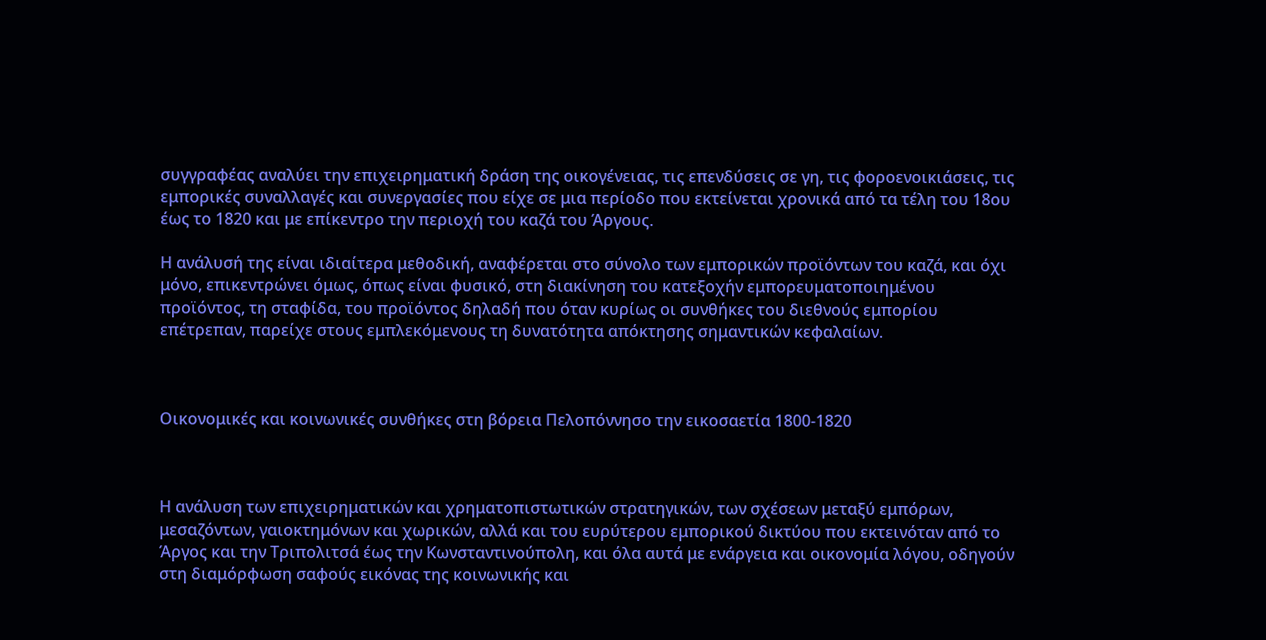συγγραφέας αναλύει την επιχειρηματική δράση της οικογένειας, τις επενδύσεις σε γη, τις φοροενοικιάσεις, τις εμπορικές συναλλαγές και συνεργασίες που είχε σε μια περίοδο που εκτείνεται χρονικά από τα τέλη του 18ου έως το 1820 και με επίκεντρο την περιοχή του καζά του Άργους.

Η ανάλυσή της είναι ιδιαίτερα μεθοδική, αναφέρεται στο σύνολο των εμπορικών προϊόντων του καζά, και όχι μόνο, επικεντρώνει όμως, όπως είναι φυσικό, στη διακίνηση του κατεξοχήν εμπορευματοποιημένου προϊόντος, τη σταφίδα, του προϊόντος δηλαδή που όταν κυρίως οι συνθήκες του διεθνούς εμπορίου επέτρεπαν, παρείχε στους εμπλεκόμενους τη δυνατότητα απόκτησης σημαντικών κεφαλαίων.



Οικονομικές και κοινωνικές συνθήκες στη βόρεια Πελοπόννησο την εικοσαετία 1800-1820



Η ανάλυση των επιχειρηματικών και χρηματοπιστωτικών στρατηγικών, των σχέσεων μεταξύ εμπόρων, μεσαζόντων, γαιοκτημόνων και χωρικών, αλλά και του ευρύτερου εμπορικού δικτύου που εκτεινόταν από το Άργος και την Τριπολιτσά έως την Κωνσταντινούπολη, και όλα αυτά με ενάργεια και οικονομία λόγου, οδηγούν στη διαμόρφωση σαφούς εικόνας της κοινωνικής και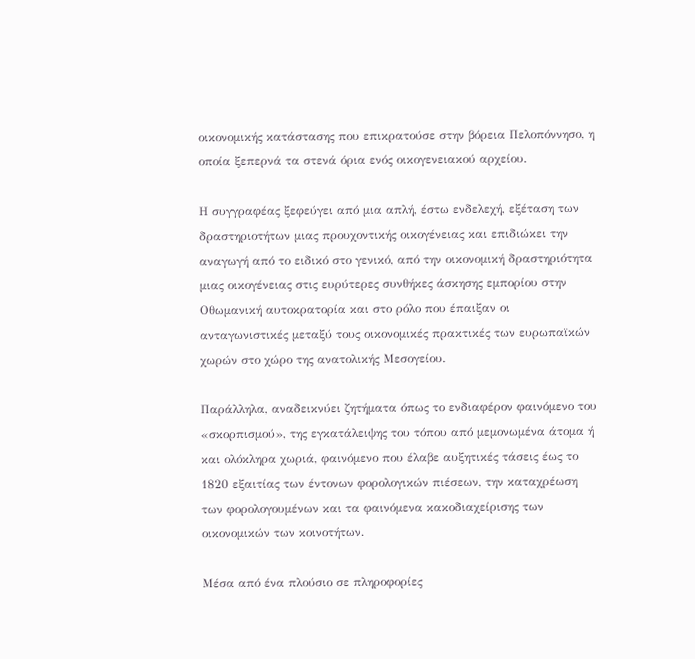οικονομικής κατάστασης που επικρατούσε στην βόρεια Πελοπόννησο, η οποία ξεπερνά τα στενά όρια ενός οικογενειακού αρχείου.

Η συγγραφέας ξεφεύγει από μια απλή, έστω ενδελεχή, εξέταση των δραστηριοτήτων μιας προυχοντικής οικογένειας και επιδιώκει την αναγωγή από το ειδικό στο γενικό, από την οικονομική δραστηριότητα μιας οικογένειας στις ευρύτερες συνθήκες άσκησης εμπορίου στην Οθωμανική αυτοκρατορία και στο ρόλο που έπαιξαν οι ανταγωνιστικές μεταξύ τους οικονομικές πρακτικές των ευρωπαϊκών χωρών στο χώρο της ανατολικής Μεσογείου.

Παράλληλα, αναδεικνύει ζητήματα όπως το ενδιαφέρον φαινόμενο του «σκορπισμού», της εγκατάλειψης του τόπου από μεμονωμένα άτομα ή και ολόκληρα χωριά, φαινόμενο που έλαβε αυξητικές τάσεις έως το 1820 εξαιτίας των έντονων φορολογικών πιέσεων, την καταχρέωση των φορολογουμένων και τα φαινόμενα κακοδιαχείρισης των οικονομικών των κοινοτήτων.

Μέσα από ένα πλούσιο σε πληροφορίες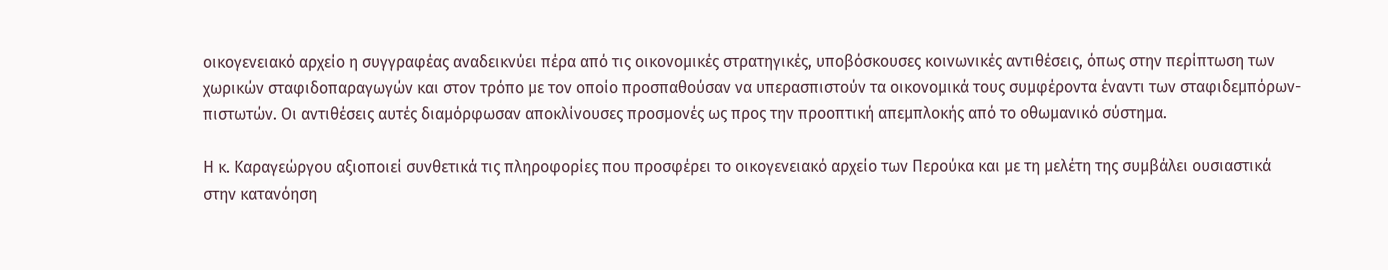οικογενειακό αρχείο η συγγραφέας αναδεικνύει πέρα από τις οικονομικές στρατηγικές, υποβόσκουσες κοινωνικές αντιθέσεις, όπως στην περίπτωση των χωρικών σταφιδοπαραγωγών και στον τρόπο με τον οποίο προσπαθούσαν να υπερασπιστούν τα οικονομικά τους συμφέροντα έναντι των σταφιδεμπόρων-πιστωτών. Οι αντιθέσεις αυτές διαμόρφωσαν αποκλίνουσες προσμονές ως προς την προοπτική απεμπλοκής από το οθωμανικό σύστημα.

Η κ. Καραγεώργου αξιοποιεί συνθετικά τις πληροφορίες που προσφέρει το οικογενειακό αρχείο των Περούκα και με τη μελέτη της συμβάλει ουσιαστικά στην κατανόηση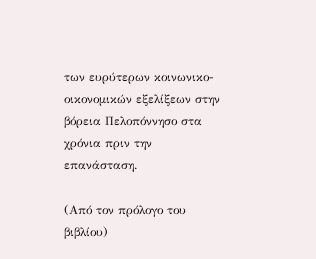των ευρύτερων κοινωνικο-οικονομικών εξελίξεων στην βόρεια Πελοπόννησο στα χρόνια πριν την επανάσταση.

(Από τον πρόλογο του βιβλίου)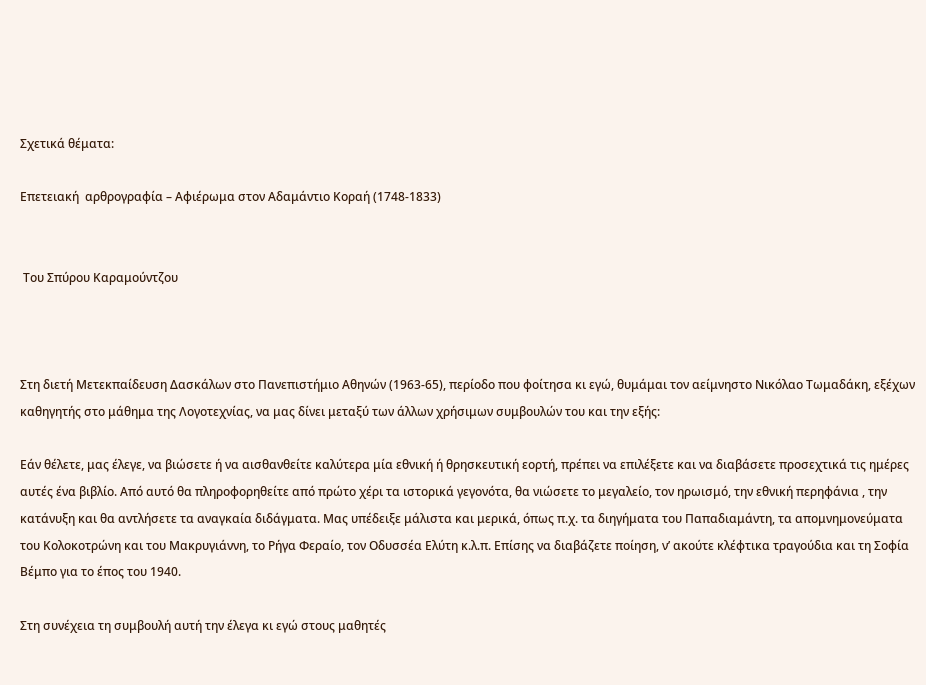Σχετικά θέματα:

Επετειακή  αρθρογραφία – Αφιέρωμα στον Αδαμάντιο Κοραή (1748-1833)


 Του Σπύρου Καραμούντζου



Στη διετή Μετεκπαίδευση Δασκάλων στο Πανεπιστήμιο Αθηνών (1963-65), περίοδο που φοίτησα κι εγώ, θυμάμαι τον αείμνηστο Νικόλαο Τωμαδάκη, εξέχων καθηγητής στο μάθημα της Λογοτεχνίας, να μας δίνει μεταξύ των άλλων χρήσιμων συμβουλών του και την εξής:

Εάν θέλετε, μας έλεγε, να βιώσετε ή να αισθανθείτε καλύτερα μία εθνική ή θρησκευτική εορτή, πρέπει να επιλέξετε και να διαβάσετε προσεχτικά τις ημέρες αυτές ένα βιβλίο. Από αυτό θα πληροφορηθείτε από πρώτο χέρι τα ιστορικά γεγονότα, θα νιώσετε το μεγαλείο, τον ηρωισμό, την εθνική περηφάνια , την κατάνυξη και θα αντλήσετε τα αναγκαία διδάγματα. Μας υπέδειξε μάλιστα και μερικά, όπως π.χ. τα διηγήματα του Παπαδιαμάντη, τα απομνημονεύματα του Κολοκοτρώνη και του Μακρυγιάννη, το Ρήγα Φεραίο, τον Οδυσσέα Ελύτη κ.λ.π. Επίσης να διαβάζετε ποίηση, ν’ ακούτε κλέφτικα τραγούδια και τη Σοφία Βέμπο για το έπος του 1940.

Στη συνέχεια τη συμβουλή αυτή την έλεγα κι εγώ στους μαθητές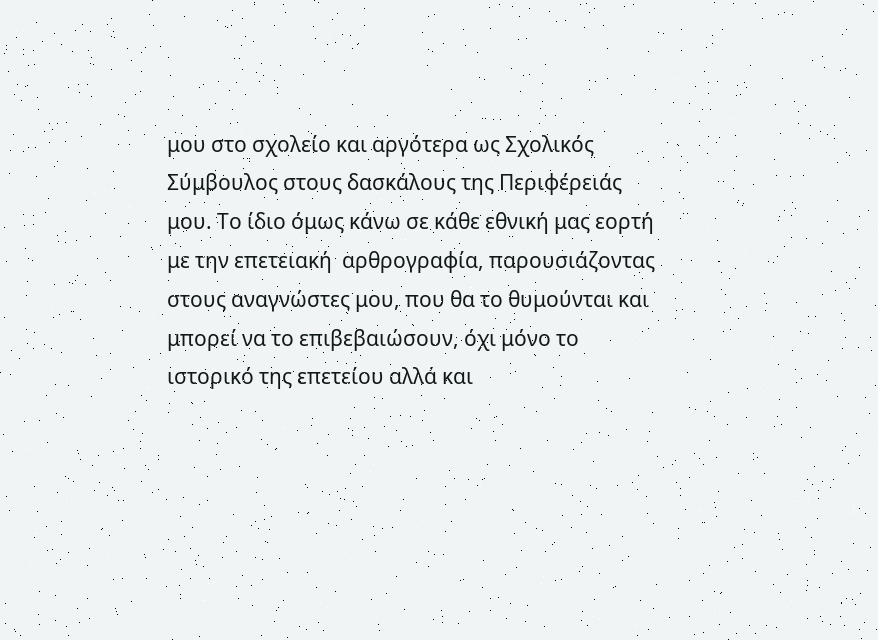μου στο σχολείο και αργότερα ως Σχολικός Σύμβουλος στους δασκάλους της Περιφέρειάς μου. Το ίδιο όμως κάνω σε κάθε εθνική μας εορτή με την επετειακή  αρθρογραφία, παρουσιάζοντας στους αναγνώστες μου, που θα το θυμούνται και μπορεί να το επιβεβαιώσουν, όχι μόνο το ιστορικό της επετείου αλλά και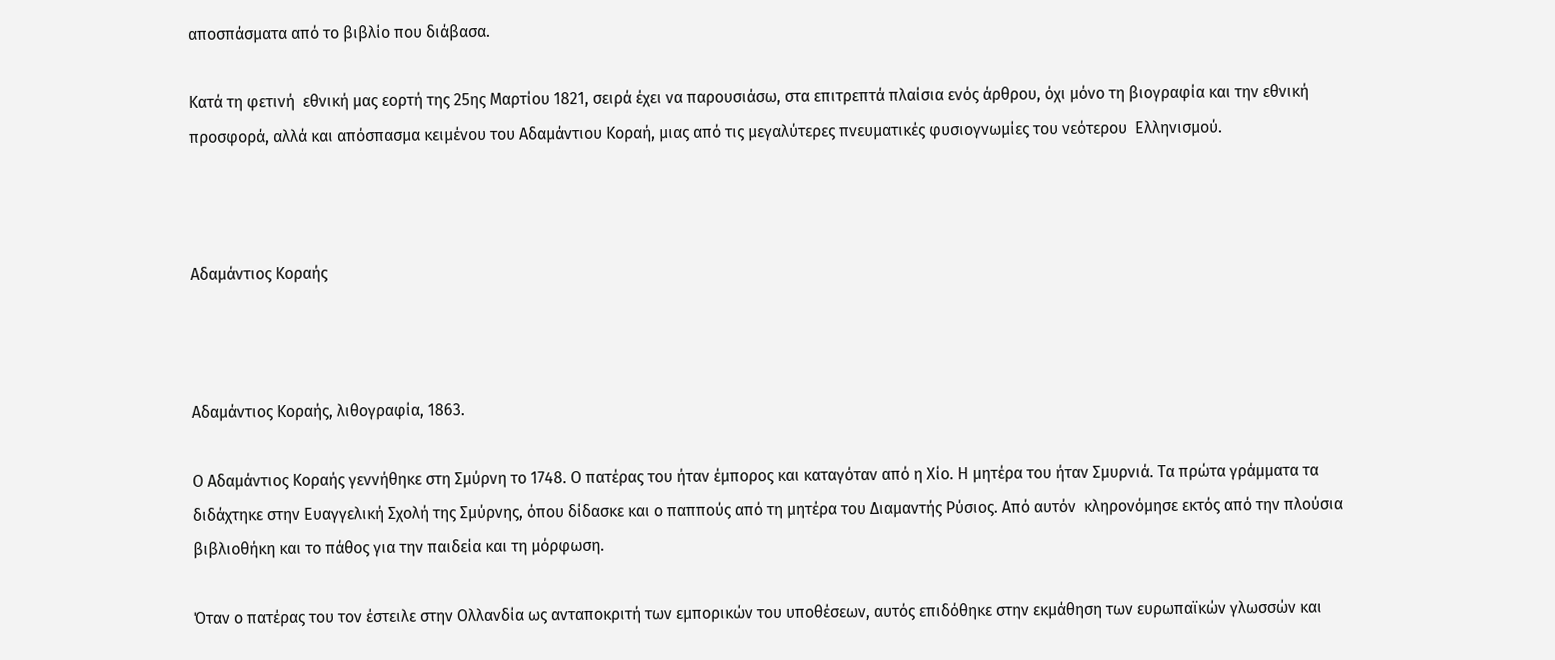αποσπάσματα από το βιβλίο που διάβασα.

Κατά τη φετινή  εθνική μας εορτή της 25ης Μαρτίου 1821, σειρά έχει να παρουσιάσω, στα επιτρεπτά πλαίσια ενός άρθρου, όχι μόνο τη βιογραφία και την εθνική προσφορά, αλλά και απόσπασμα κειμένου του Αδαμάντιου Κοραή, μιας από τις μεγαλύτερες πνευματικές φυσιογνωμίες του νεότερου  Ελληνισμού.



Αδαμάντιος Κοραής



Αδαμάντιος Κοραής, λιθογραφία, 1863.

Ο Αδαμάντιος Κοραής γεννήθηκε στη Σμύρνη το 1748. Ο πατέρας του ήταν έμπορος και καταγόταν από η Χίο. Η μητέρα του ήταν Σμυρνιά. Τα πρώτα γράμματα τα διδάχτηκε στην Ευαγγελική Σχολή της Σμύρνης, όπου δίδασκε και ο παππούς από τη μητέρα του Διαμαντής Ρύσιος. Από αυτόν  κληρονόμησε εκτός από την πλούσια βιβλιοθήκη και το πάθος για την παιδεία και τη μόρφωση.

Όταν ο πατέρας του τον έστειλε στην Ολλανδία ως ανταποκριτή των εμπορικών του υποθέσεων, αυτός επιδόθηκε στην εκμάθηση των ευρωπαϊκών γλωσσών και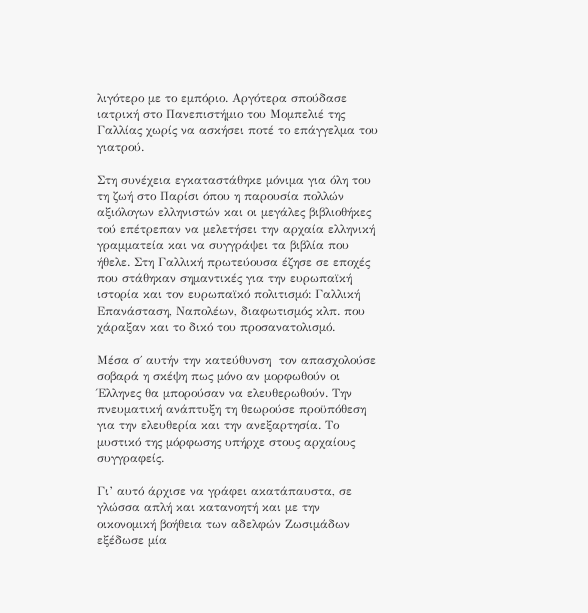λιγότερο με το εμπόριο. Αργότερα σπούδασε ιατρική στο Πανεπιστήμιο του Μομπελιέ της Γαλλίας χωρίς να ασκήσει ποτέ το επάγγελμα του γιατρού.

Στη συνέχεια εγκαταστάθηκε μόνιμα για όλη του τη ζωή στο Παρίσι όπου η παρουσία πολλών αξιόλογων ελληνιστών και οι μεγάλες βιβλιοθήκες τού επέτρεπαν να μελετήσει την αρχαία ελληνική γραμματεία και να συγγράψει τα βιβλία που ήθελε. Στη Γαλλική πρωτεύουσα έζησε σε εποχές που στάθηκαν σημαντικές για την ευρωπαϊκή ιστορία και τον ευρωπαϊκό πολιτισμό: Γαλλική Επανάσταση, Ναπολέων, διαφωτισμός κλπ. που χάραξαν και το δικό του προσανατολισμό.

Μέσα σ΄ αυτήν την κατεύθυνση  τον απασχολούσε σοβαρά η σκέψη πως μόνο αν μορφωθούν οι Έλληνες θα μπορούσαν να ελευθερωθούν. Την πνευματική ανάπτυξη τη θεωρούσε προϋπόθεση για την ελευθερία και την ανεξαρτησία. Το μυστικό της μόρφωσης υπήρχε στους αρχαίους συγγραφείς.

Γι’ αυτό άρχισε να γράφει ακατάπαυστα, σε γλώσσα απλή και κατανοητή και με την οικονομική βοήθεια των αδελφών Ζωσιμάδων εξέδωσε μία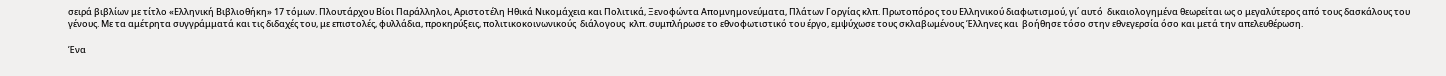σειρά βιβλίων με τίτλο «Ελληνική Βιβλιοθήκη» 17 τόμων. Πλουτάρχου Βίοι Παράλληλοι, Αριστοτέλη Ηθικά Νικομάχεια και Πολιτικά, Ξενοφώντα Απομνημονεύματα, Πλάτων Γοργίας κλπ. Πρωτοπόρος του Ελληνικού διαφωτισμού, γι΄ αυτό  δικαιολογημένα θεωρείται ως ο μεγαλύτερος από τους δασκάλους του γένους. Με τα αμέτρητα συγγράμματά και τις διδαχές του, με επιστολές, φυλλάδια, προκηρύξεις, πολιτικοκοινωνικούς  διάλογους  κλπ. συμπλήρωσε το εθνοφωτιστικό του έργο, εμψύχωσε τους σκλαβωμένους Έλληνες και  βοήθησε τόσο στην εθνεγερσία όσο και μετά την απελευθέρωση.

Ένα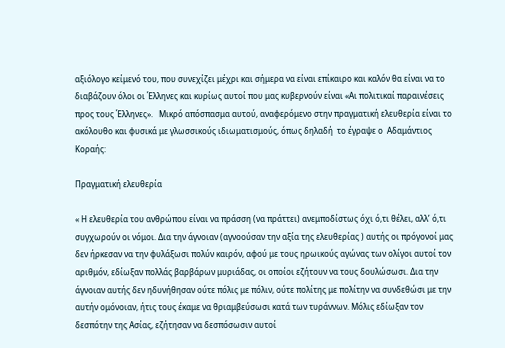αξιόλογο κείμενό του, που συνεχίζει μέχρι και σήμερα να είναι επίκαιρο και καλόν θα είναι να το διαβάζουν όλοι οι Έλληνες και κυρίως αυτοί που μας κυβερνούν είναι «Αι πολιτικαί παραινέσεις προς τους Έλληνες».   Μικρό απόσπασμα αυτού, αναφερόμενο στην πραγματική ελευθερία είναι το ακόλουθο και φυσικά με γλωσσικούς ιδιωματισμούς, όπως δηλαδή  το έγραψε ο  Αδαμάντιος Κοραής:

Πραγματική ελευθερία

« Η ελευθερία του ανθρώπου είναι να πράσση (να πράττει) ανεμποδίστως όχι ό,τι θέλει, αλλ’ ό,τι συγχωρούν οι νόμοι. Δια την άγνοιαν (αγνοούσαν την αξία της ελευθερίας ) αυτής οι πρόγονοί μας δεν ήρκεσαν να την φυλάξωσι πολύν καιρόν, αφού με τους ηρωικούς αγώνας των ολίγοι αυτοί τον αριθμόν, εδίωξαν πολλάς βαρβάρων μυριάδας, οι οποίοι εζήτουν να τους δουλώσωσι. Δια την άγνοιαν αυτής δεν ηδυνήθησαν ούτε πόλις με πόλιν, ούτε πολίτης με πολίτην να συνδεθώσι με την αυτήν ομόνοιαν, ήτις τους έκαμε να θριαμβεύσωσι κατά των τυράννων. Μόλις εδίωξαν τον δεσπότην της Ασίας, εζήτησαν να δεσπόσωσιν αυτοί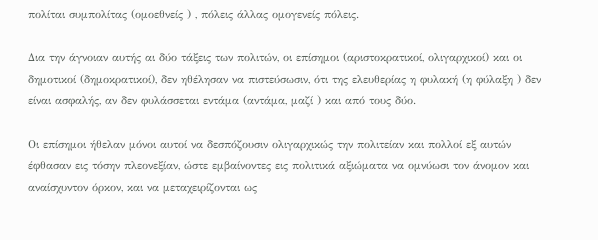πολίται συμπολίτας (ομοεθνείς ) , πόλεις άλλας ομογενείς πόλεις.

Δια την άγνοιαν αυτής αι δύο τάξεις των πολιτών, οι επίσημοι (αριστοκρατικοί, ολιγαρχικοί) και οι δημοτικοί (δημοκρατικοί), δεν ηθέλησαν να πιστεύσωσιν, ότι της ελευθερίας η φυλακή (η φύλαξη ) δεν είναι ασφαλής, αν δεν φυλάσσεται εντάμα (αντάμα, μαζί ) και από τους δύο.

Οι επίσημοι ήθελαν μόνοι αυτοί να δεσπόζουσιν ολιγαρχικώς την πολιτείαν και πολλοί εξ αυτών έφθασαν εις τόσην πλεονεξίαν, ώστε εμβαίνοντες εις πολιτικά αξιώματα να ομνύωσι τον άνομον και αναίσχυντον όρκον, και να μεταχειρίζονται ως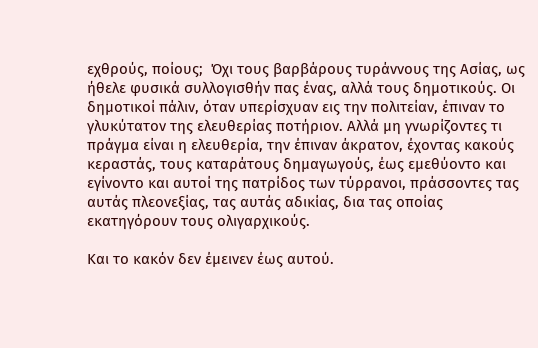εχθρούς, ποίους;  Όχι τους βαρβάρους τυράννους της Ασίας, ως ήθελε φυσικά συλλογισθήν πας ένας, αλλά τους δημοτικούς. Οι δημοτικοί πάλιν, όταν υπερίσχυαν εις την πολιτείαν, έπιναν το γλυκύτατον της ελευθερίας ποτήριον. Αλλά μη γνωρίζοντες τι πράγμα είναι η ελευθερία, την έπιναν άκρατον, έχοντας κακούς κεραστάς, τους καταράτους δημαγωγούς, έως εμεθύοντο και εγίνοντο και αυτοί της πατρίδος των τύρρανοι, πράσσοντες τας αυτάς πλεονεξίας, τας αυτάς αδικίας, δια τας οποίας εκατηγόρουν τους ολιγαρχικούς.

Και το κακόν δεν έμεινεν έως αυτού.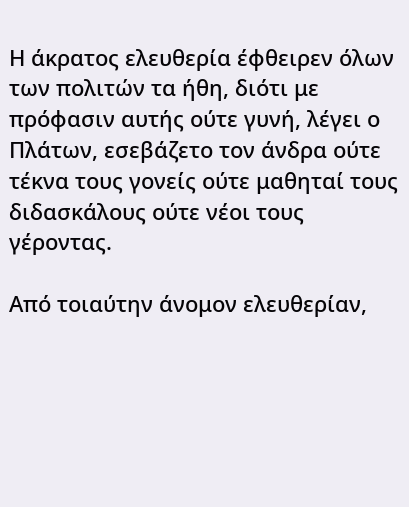Η άκρατος ελευθερία έφθειρεν όλων των πολιτών τα ήθη, διότι με πρόφασιν αυτής ούτε γυνή, λέγει ο Πλάτων, εσεβάζετο τον άνδρα ούτε τέκνα τους γονείς ούτε μαθηταί τους διδασκάλους ούτε νέοι τους γέροντας.

Από τοιαύτην άνομον ελευθερίαν,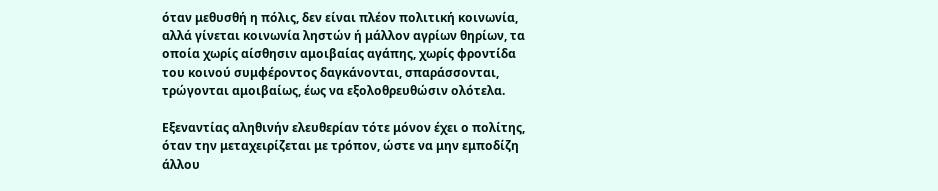όταν μεθυσθή η πόλις, δεν είναι πλέον πολιτική κοινωνία, αλλά γίνεται κοινωνία ληστών ή μάλλον αγρίων θηρίων, τα οποία χωρίς αίσθησιν αμοιβαίας αγάπης, χωρίς φροντίδα του κοινού συμφέροντος δαγκάνονται, σπαράσσονται, τρώγονται αμοιβαίως, έως να εξολοθρευθώσιν ολότελα.

Εξεναντίας αληθινήν ελευθερίαν τότε μόνον έχει ο πολίτης, όταν την μεταχειρίζεται με τρόπον, ώστε να μην εμποδίζη άλλου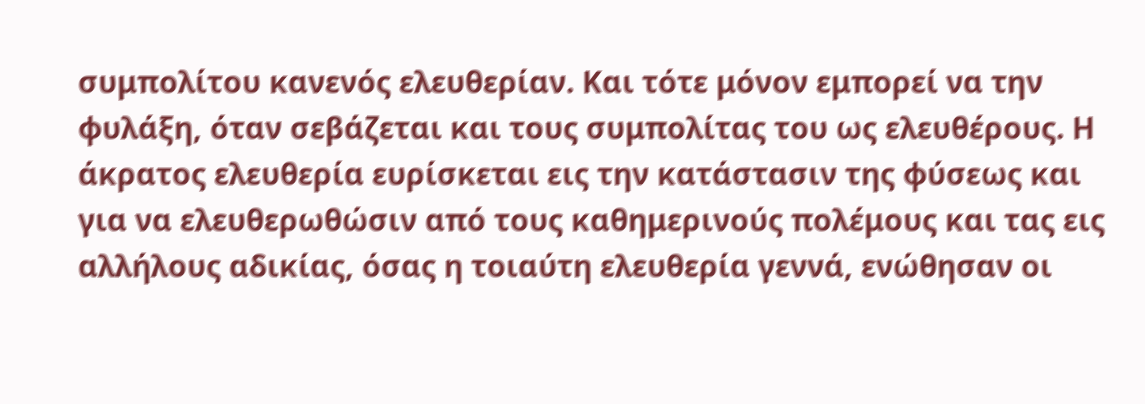συμπολίτου κανενός ελευθερίαν. Και τότε μόνον εμπορεί να την φυλάξη, όταν σεβάζεται και τους συμπολίτας του ως ελευθέρους. Η άκρατος ελευθερία ευρίσκεται εις την κατάστασιν της φύσεως και για να ελευθερωθώσιν από τους καθημερινούς πολέμους και τας εις αλλήλους αδικίας, όσας η τοιαύτη ελευθερία γεννά, ενώθησαν οι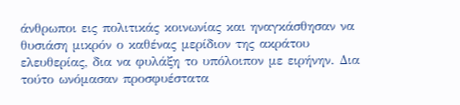άνθρωποι εις πολιτικάς κοινωνίας και ηναγκάσθησαν να θυσιάση μικρόν ο καθένας μερίδιον της ακράτου ελευθερίας, δια να φυλάξη το υπόλοιπον με ειρήνην. Δια τούτο ωνόμασαν προσφυέστατα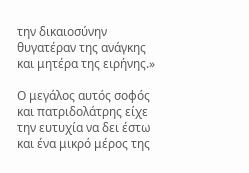την δικαιοσύνην θυγατέραν της ανάγκης και μητέρα της ειρήνης.»

Ο μεγάλος αυτός σοφός και πατριδολάτρης είχε την ευτυχία να δει έστω και ένα μικρό μέρος της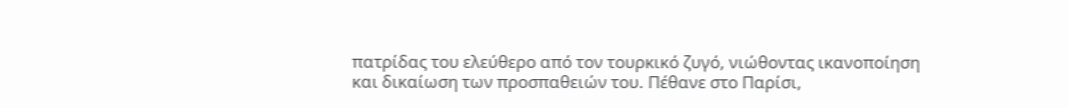πατρίδας του ελεύθερο από τον τουρκικό ζυγό, νιώθοντας ικανοποίηση και δικαίωση των προσπαθειών του. Πέθανε στο Παρίσι,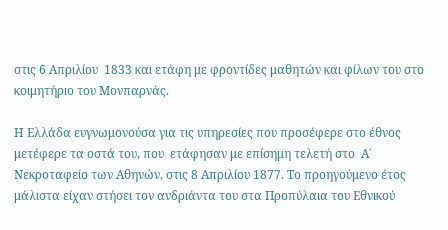στις 6 Απριλίου  1833 και ετάφη με φροντίδες μαθητών και φίλων του στο κοιμητήριο του Μονπαρνάς.

Η Ελλάδα ευγνωμονούσα για τις υπηρεσίες που προσέφερε στο έθνος μετέφερε τα οστά του, που  ετάφησαν με επίσημη τελετή στο  Α΄ Νεκροταφείο των Αθηνών, στις 8 Απριλίου 1877. Το προηγούμενο έτος μάλιστα είχαν στήσει τον ανδριάντα του στα Προπύλαια του Εθνικού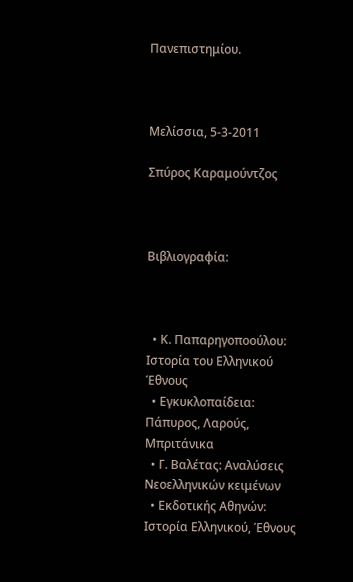Πανεπιστημίου.



Μελίσσια, 5-3-2011

Σπύρος Καραμούντζος



Βιβλιογραφία:



  • Κ. Παπαρηγοποούλου: Ιστορία του Ελληνικού Έθνους
  • Εγκυκλοπαίδεια: Πάπυρος, Λαρούς, Μπριτάνικα
  • Γ. Βαλέτας: Αναλύσεις Νεοελληνικών κειμένων
  • Εκδοτικής Αθηνών:  Ιστορία Ελληνικού, Έθνους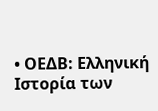• ΟΕΔΒ: Ελληνική Ιστορία των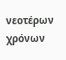νεοτέρων χρόνων